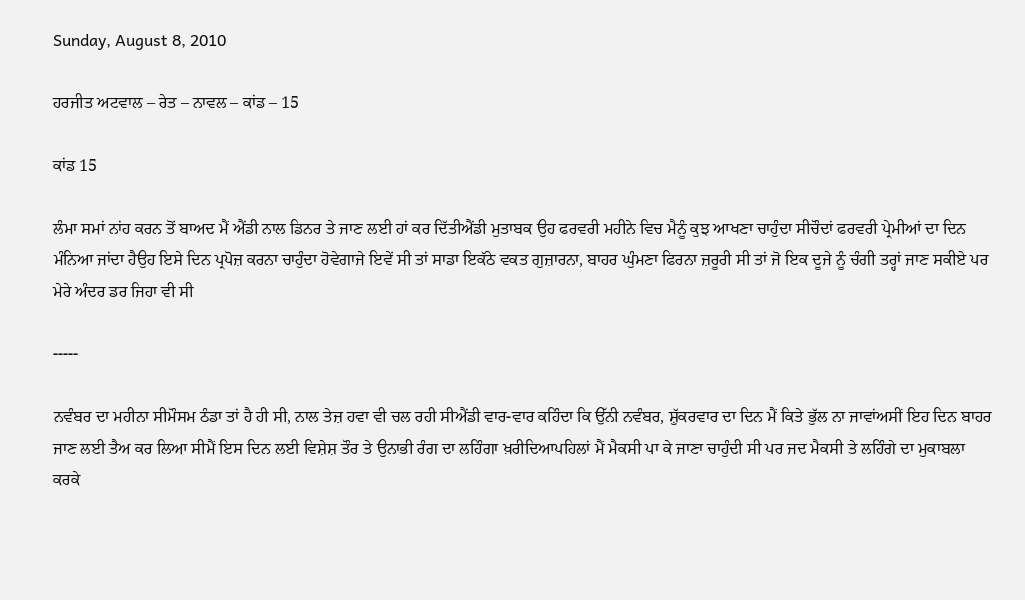Sunday, August 8, 2010

ਹਰਜੀਤ ਅਟਵਾਲ – ਰੇਤ – ਨਾਵਲ – ਕਾਂਡ – 15

ਕਾਂਡ 15

ਲੰਮਾ ਸਮਾਂ ਨਾਂਹ ਕਰਨ ਤੋਂ ਬਾਅਦ ਮੈਂ ਐਂਡੀ ਨਾਲ ਡਿਨਰ ਤੇ ਜਾਣ ਲਈ ਹਾਂ ਕਰ ਦਿੱਤੀਐਂਡੀ ਮੁਤਾਬਕ ਉਹ ਫਰਵਰੀ ਮਹੀਨੇ ਵਿਚ ਮੈਨੂੰ ਕੁਝ ਆਖਣਾ ਚਾਹੁੰਦਾ ਸੀਚੌਦਾਂ ਫਰਵਰੀ ਪ੍ਰੇਮੀਆਂ ਦਾ ਦਿਨ ਮੰਨਿਆ ਜਾਂਦਾ ਹੈਉਹ ਇਸੇ ਦਿਨ ਪ੍ਰਪੋਜ਼ ਕਰਨਾ ਚਾਹੁੰਦਾ ਹੋਵੇਗਾਜੇ ਇਵੇਂ ਸੀ ਤਾਂ ਸਾਡਾ ਇਕੱਠੇ ਵਕਤ ਗੁਜ਼ਾਰਨਾ, ਬਾਹਰ ਘੁੰਮਣਾ ਫਿਰਨਾ ਜ਼ਰੂਰੀ ਸੀ ਤਾਂ ਜੋ ਇਕ ਦੂਜੇ ਨੂੰ ਚੰਗੀ ਤਰ੍ਹਾਂ ਜਾਣ ਸਕੀਏ ਪਰ ਮੇਰੇ ਅੰਦਰ ਡਰ ਜਿਹਾ ਵੀ ਸੀ

-----

ਨਵੰਬਰ ਦਾ ਮਹੀਨਾ ਸੀਮੌਸਮ ਠੰਡਾ ਤਾਂ ਹੈ ਹੀ ਸੀ, ਨਾਲ ਤੇਜ਼ ਹਵਾ ਵੀ ਚਲ ਰਹੀ ਸੀਐਂਡੀ ਵਾਰ-ਵਾਰ ਕਹਿੰਦਾ ਕਿ ਉੱਨੀ ਨਵੰਬਰ, ਸ਼ੁੱਕਰਵਾਰ ਦਾ ਦਿਨ ਮੈਂ ਕਿਤੇ ਭੁੱਲ ਨਾ ਜਾਵਾਂਅਸੀਂ ਇਹ ਦਿਨ ਬਾਹਰ ਜਾਣ ਲਈ ਤੈਅ ਕਰ ਲਿਆ ਸੀਮੈਂ ਇਸ ਦਿਨ ਲਈ ਵਿਸ਼ੇਸ਼ ਤੌਰ ਤੇ ਉਨਾਭੀ ਰੰਗ ਦਾ ਲਹਿੰਗਾ ਖ਼ਰੀਦਿਆਪਹਿਲਾਂ ਮੈਂ ਮੈਕਸੀ ਪਾ ਕੇ ਜਾਣਾ ਚਾਹੁੰਦੀ ਸੀ ਪਰ ਜਦ ਮੈਕਸੀ ਤੇ ਲਹਿੰਗੇ ਦਾ ਮੁਕਾਬਲਾ ਕਰਕੇ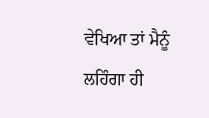ਵੇਖਿਆ ਤਾਂ ਮੈਨੂੰ ਲਹਿੰਗਾ ਹੀ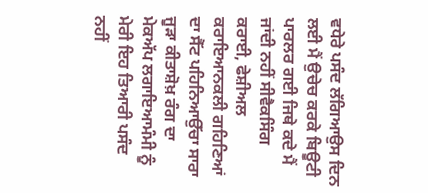ਵਧੇਰੇ ਪਸੰਦ ਲੱਗਿਆਉਸ ਦਿਨ ਲਈ ਮੈਂ ਉਚੇਚ ਕਰਕੇ ਬਿਊਟੀ ਪਾਰਲਰ ਗਈ ਜਿਥੇ ਕਦੇ ਮੈਂ ਜਾਂਦੀ ਨਹੀਂ ਸੀਵੈਕਸਿੰਗ ਕਰਾਈ, ਫੇਸ਼ੀਅਲ ਕਰਾਇਆਨਕਲੀ ਗਹਿਣਿਆਂ ਦਾ ਸੈੱਟ ਪਹਿਨਿਆਉੱਚਾ ਸਾਰਾ ਜੂੜਾ ਕੀਤਾਸ਼ੋਖ਼ ਰੰਗ ਦਾ ਮੇਕਅੱਪ ਲਗਾਇਆਮੰਮੀ ਨੂੰ ਮੇਰੀ ਇਹ ਤਿਆਰੀ ਪਸੰਦ ਨਹੀਂ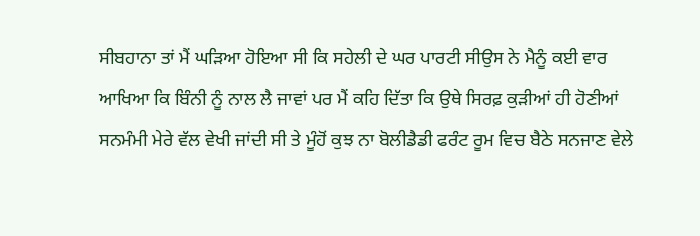ਸੀਬਹਾਨਾ ਤਾਂ ਮੈਂ ਘੜਿਆ ਹੋਇਆ ਸੀ ਕਿ ਸਹੇਲੀ ਦੇ ਘਰ ਪਾਰਟੀ ਸੀਉਸ ਨੇ ਮੈਨੂੰ ਕਈ ਵਾਰ ਆਖਿਆ ਕਿ ਬਿੰਨੀ ਨੂੰ ਨਾਲ ਲੈ ਜਾਵਾਂ ਪਰ ਮੈਂ ਕਹਿ ਦਿੱਤਾ ਕਿ ਉਥੇ ਸਿਰਫ਼ ਕੁੜੀਆਂ ਹੀ ਹੋਣੀਆਂ ਸਨਮੰਮੀ ਮੇਰੇ ਵੱਲ ਵੇਖੀ ਜਾਂਦੀ ਸੀ ਤੇ ਮੂੰਹੋਂ ਕੁਝ ਨਾ ਬੋਲੀਡੈਡੀ ਫਰੰਟ ਰੂਮ ਵਿਚ ਬੈਠੇ ਸਨਜਾਣ ਵੇਲੇ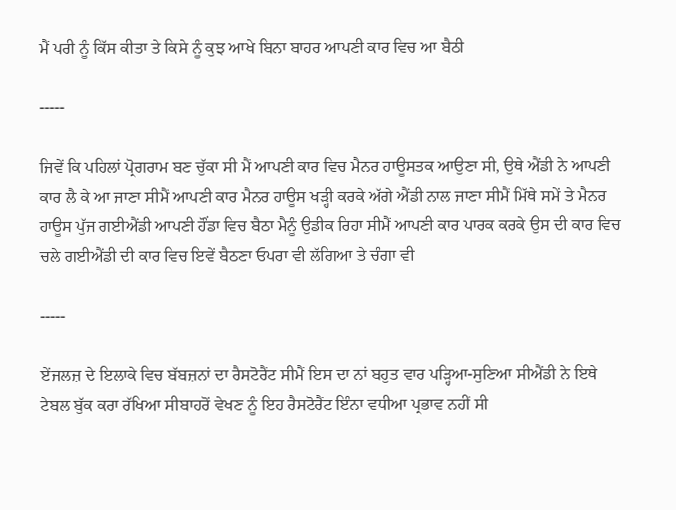ਮੈਂ ਪਰੀ ਨੂੰ ਕਿੱਸ ਕੀਤਾ ਤੇ ਕਿਸੇ ਨੂੰ ਕੁਝ ਆਖੇ ਬਿਨਾ ਬਾਹਰ ਆਪਣੀ ਕਾਰ ਵਿਚ ਆ ਬੈਠੀ

-----

ਜਿਵੇਂ ਕਿ ਪਹਿਲਾਂ ਪ੍ਰੋਗਰਾਮ ਬਣ ਚੁੱਕਾ ਸੀ ਮੈਂ ਆਪਣੀ ਕਾਰ ਵਿਚ ਮੈਨਰ ਹਾਊਸਤਕ ਆਉਣਾ ਸੀ, ਉਥੇ ਐਂਡੀ ਨੇ ਆਪਣੀ ਕਾਰ ਲੈ ਕੇ ਆ ਜਾਣਾ ਸੀਮੈਂ ਆਪਣੀ ਕਾਰ ਮੈਨਰ ਹਾਊਸ ਖੜ੍ਹੀ ਕਰਕੇ ਅੱਗੇ ਐਂਡੀ ਨਾਲ ਜਾਣਾ ਸੀਮੈਂ ਮਿੱਥੇ ਸਮੇਂ ਤੇ ਮੈਨਰ ਹਾਊਸ ਪੁੱਜ ਗਈਐਂਡੀ ਆਪਣੀ ਹੌਂਡਾ ਵਿਚ ਬੈਠਾ ਮੈਨੂੰ ਉਡੀਕ ਰਿਹਾ ਸੀਮੈਂ ਆਪਣੀ ਕਾਰ ਪਾਰਕ ਕਰਕੇ ਉਸ ਦੀ ਕਾਰ ਵਿਚ ਚਲੇ ਗਈਐਂਡੀ ਦੀ ਕਾਰ ਵਿਚ ਇਵੇਂ ਬੈਠਣਾ ਓਪਰਾ ਵੀ ਲੱਗਿਆ ਤੇ ਚੰਗਾ ਵੀ

-----

ਏਂਜਲਜ਼ ਦੇ ਇਲਾਕੇ ਵਿਚ ਬੱਬਜ਼ਨਾਂ ਦਾ ਰੈਸਟੋਰੈਂਟ ਸੀਮੈਂ ਇਸ ਦਾ ਨਾਂ ਬਹੁਤ ਵਾਰ ਪੜ੍ਹਿਆ-ਸੁਣਿਆ ਸੀਐਂਡੀ ਨੇ ਇਥੇ ਟੇਬਲ ਬੁੱਕ ਕਰਾ ਰੱਖਿਆ ਸੀਬਾਹਰੋਂ ਵੇਖਣ ਨੂੰ ਇਹ ਰੈਸਟੋਰੈਂਟ ਇੰਨਾ ਵਧੀਆ ਪ੍ਰਭਾਵ ਨਹੀਂ ਸੀ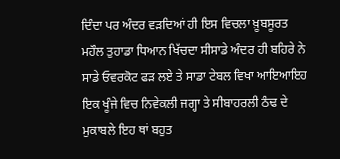ਦਿੰਦਾ ਪਰ ਅੰਦਰ ਵੜਦਿਆਂ ਹੀ ਇਸ ਵਿਚਲਾ ਖ਼ੂਬਸੂਰਤ ਮਹੌਲ ਤੁਹਾਡਾ ਧਿਆਨ ਖਿੱਚਦਾ ਸੀਸਾਡੇ ਅੰਦਰ ਹੀ ਬਹਿਰੇ ਨੇ ਸਾਡੇ ਓਵਰਕੋਟ ਫੜ ਲਏ ਤੇ ਸਾਡਾ ਟੇਬਲ ਵਿਖਾ ਆਇਆਇਹ ਇਕ ਖੂੰਜੇ ਵਿਚ ਨਿਵੇਕਲੀ ਜਗ੍ਹਾ ਤੇ ਸੀਬਾਹਰਲੀ ਠੰਢ ਦੇ ਮੁਕਾਬਲੇ ਇਹ ਥਾਂ ਬਹੁਤ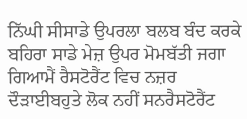ਨਿੱਘੀ ਸੀਸਾਡੇ ਉਪਰਲਾ ਬਲਬ ਬੰਦ ਕਰਕੇ ਬਹਿਰਾ ਸਾਡੇ ਮੇਜ਼ ਉਪਰ ਮੋਮਬੱਤੀ ਜਗਾ ਗਿਆਮੈਂ ਰੈਸਟੋਰੈਂਟ ਵਿਚ ਨਜ਼ਰ ਦੌੜਾਈਬਹੁਤੇ ਲੋਕ ਨਹੀਂ ਸਨਰੈਸਟੋਰੈਂਟ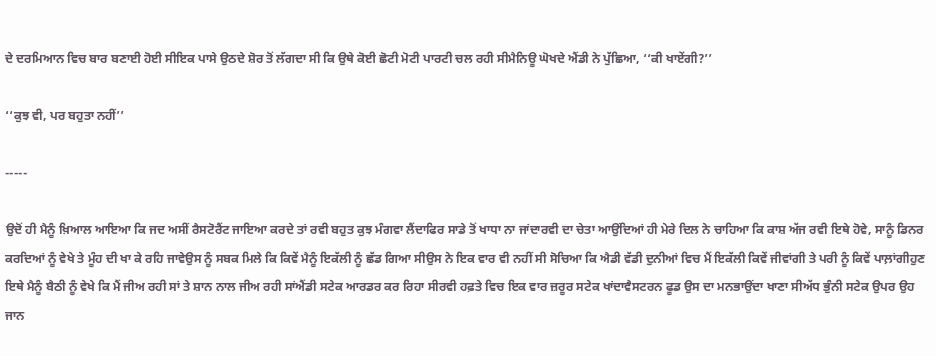ਦੇ ਦਰਮਿਆਨ ਵਿਚ ਬਾਰ ਬਣਾਈ ਹੋਈ ਸੀਇਕ ਪਾਸੇ ਉਠਦੇ ਸ਼ੋਰ ਤੋਂ ਲੱਗਦਾ ਸੀ ਕਿ ਉਥੇ ਕੋਈ ਛੋਟੀ ਮੋਟੀ ਪਾਰਟੀ ਚਲ ਰਹੀ ਸੀਮੈਨਿਊ ਘੋਖਦੇ ਐਂਡੀ ਨੇ ਪੁੱਛਿਆ, ‘‘ਕੀ ਖਾਏਂਗੀ?’’

‘‘ਕੁਝ ਵੀ, ਪਰ ਬਹੁਤਾ ਨਹੀਂ’’

-----

ਉਦੋਂ ਹੀ ਮੈਨੂੰ ਖ਼ਿਆਲ ਆਇਆ ਕਿ ਜਦ ਅਸੀਂ ਰੈਸਟੋਰੈਂਟ ਜਾਇਆ ਕਰਦੇ ਤਾਂ ਰਵੀ ਬਹੁਤ ਕੁਝ ਮੰਗਵਾ ਲੈਂਦਾਫਿਰ ਸਾਡੇ ਤੋਂ ਖਾਧਾ ਨਾ ਜਾਂਦਾਰਵੀ ਦਾ ਚੇਤਾ ਆਉਂਦਿਆਂ ਹੀ ਮੇਰੇ ਦਿਲ ਨੇ ਚਾਹਿਆ ਕਿ ਕਾਸ਼ ਅੱਜ ਰਵੀ ਇਥੇ ਹੋਵੇ, ਸਾਨੂੰ ਡਿਨਰ ਕਰਦਿਆਂ ਨੂੰ ਵੇਖੇ ਤੇ ਮੂੰਹ ਦੀ ਖਾ ਕੇ ਰਹਿ ਜਾਵੇਉਸ ਨੂੰ ਸਬਕ ਮਿਲੇ ਕਿ ਕਿਵੇਂ ਮੈਨੂੰ ਇਕੱਲੀ ਨੂੰ ਛੱਡ ਗਿਆ ਸੀਉਸ ਨੇ ਇਕ ਵਾਰ ਵੀ ਨਹੀਂ ਸੀ ਸੋਚਿਆ ਕਿ ਐਡੀ ਵੱਡੀ ਦੁਨੀਆਂ ਵਿਚ ਮੈਂ ਇਕੱਲੀ ਕਿਵੇਂ ਜੀਵਾਂਗੀ ਤੇ ਪਰੀ ਨੂੰ ਕਿਵੇਂ ਪਾਲ਼ਾਂਗੀਹੁਣ ਇਥੇ ਮੈਨੂੰ ਬੈਠੀ ਨੂੰ ਵੇਖੇ ਕਿ ਮੈਂ ਜੀਅ ਰਹੀ ਸਾਂ ਤੇ ਸ਼ਾਨ ਨਾਲ ਜੀਅ ਰਹੀ ਸਾਂਐਂਡੀ ਸਟੇਕ ਆਰਡਰ ਕਰ ਰਿਹਾ ਸੀਰਵੀ ਹਫ਼ਤੇ ਵਿਚ ਇਕ ਵਾਰ ਜ਼ਰੂਰ ਸਟੇਕ ਖਾਂਦਾਵੈਸਟਰਨ ਫੂਡ ਉਸ ਦਾ ਮਨਭਾਉਂਦਾ ਖਾਣਾ ਸੀਅੱਧ ਭੁੰਨੀ ਸਟੇਕ ਉਪਰ ਉਹ ਜਾਨ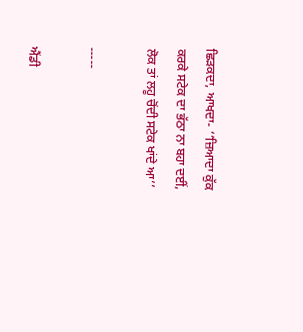ਛਿੜਕਦਾ, ਆਖਦਾ- ‘‘ਜ਼ਿਆਦਾ ਕੁੱਕ ਕਰਕੇ ਸਟੇਕ ਦਾ ਭੱਠਾ ਨਾ ਬਹਾ ਦਈਂ, ਲੋਕ ਤਾਂ ਲਹੂ ਚੋਂਦੀ ਸਟੇਕ ਖਾਂਦੇ ਆ’’

-----

ਐਂਡੀ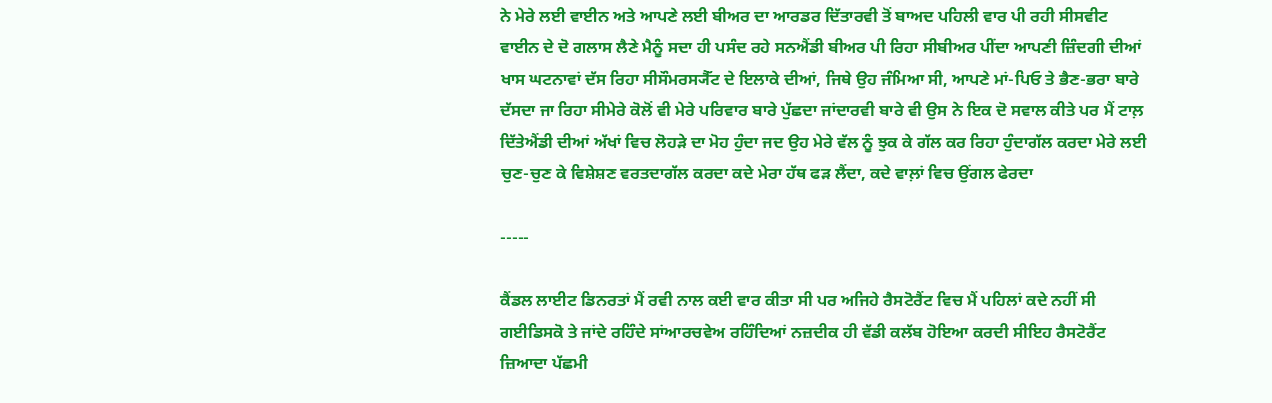ਨੇ ਮੇਰੇ ਲਈ ਵਾਈਨ ਅਤੇ ਆਪਣੇ ਲਈ ਬੀਅਰ ਦਾ ਆਰਡਰ ਦਿੱਤਾਰਵੀ ਤੋਂ ਬਾਅਦ ਪਹਿਲੀ ਵਾਰ ਪੀ ਰਹੀ ਸੀਸਵੀਟ ਵਾਈਨ ਦੇ ਦੋ ਗਲਾਸ ਲੈਣੇ ਮੈਨੂੰ ਸਦਾ ਹੀ ਪਸੰਦ ਰਹੇ ਸਨਐਂਡੀ ਬੀਅਰ ਪੀ ਰਿਹਾ ਸੀਬੀਅਰ ਪੀਂਦਾ ਆਪਣੀ ਜ਼ਿੰਦਗੀ ਦੀਆਂ ਖਾਸ ਘਟਨਾਵਾਂ ਦੱਸ ਰਿਹਾ ਸੀਸੌਮਰਸ੍ਯੈੱਟ ਦੇ ਇਲਾਕੇ ਦੀਆਂ, ਜਿਥੇ ਉਹ ਜੰਮਿਆ ਸੀ, ਆਪਣੇ ਮਾਂ-ਪਿਓ ਤੇ ਭੈਣ-ਭਰਾ ਬਾਰੇ ਦੱਸਦਾ ਜਾ ਰਿਹਾ ਸੀਮੇਰੇ ਕੋਲੋਂ ਵੀ ਮੇਰੇ ਪਰਿਵਾਰ ਬਾਰੇ ਪੁੱਛਦਾ ਜਾਂਦਾਰਵੀ ਬਾਰੇ ਵੀ ਉਸ ਨੇ ਇਕ ਦੋ ਸਵਾਲ ਕੀਤੇ ਪਰ ਮੈਂ ਟਾਲ਼ ਦਿੱਤੇਐਂਡੀ ਦੀਆਂ ਅੱਖਾਂ ਵਿਚ ਲੋਹੜੇ ਦਾ ਮੋਹ ਹੁੰਦਾ ਜਦ ਉਹ ਮੇਰੇ ਵੱਲ ਨੂੰ ਝੁਕ ਕੇ ਗੱਲ ਕਰ ਰਿਹਾ ਹੁੰਦਾਗੱਲ ਕਰਦਾ ਮੇਰੇ ਲਈ ਚੁਣ-ਚੁਣ ਕੇ ਵਿਸ਼ੇਸ਼ਣ ਵਰਤਦਾਗੱਲ ਕਰਦਾ ਕਦੇ ਮੇਰਾ ਹੱਥ ਫੜ ਲੈਂਦਾ, ਕਦੇ ਵਾਲ਼ਾਂ ਵਿਚ ਉਂਗਲ ਫੇਰਦਾ

-----

ਕੈਂਡਲ ਲਾਈਟ ਡਿਨਰਤਾਂ ਮੈਂ ਰਵੀ ਨਾਲ ਕਈ ਵਾਰ ਕੀਤਾ ਸੀ ਪਰ ਅਜਿਹੇ ਰੈਸਟੋਰੈਂਟ ਵਿਚ ਮੈਂ ਪਹਿਲਾਂ ਕਦੇ ਨਹੀਂ ਸੀ ਗਈਡਿਸਕੋ ਤੇ ਜਾਂਦੇ ਰਹਿੰਦੇ ਸਾਂਆਰਚਵੇਅ ਰਹਿੰਦਿਆਂ ਨਜ਼ਦੀਕ ਹੀ ਵੱਡੀ ਕਲੱਬ ਹੋਇਆ ਕਰਦੀ ਸੀਇਹ ਰੈਸਟੋਰੈਂਟ ਜ਼ਿਆਦਾ ਪੱਛਮੀ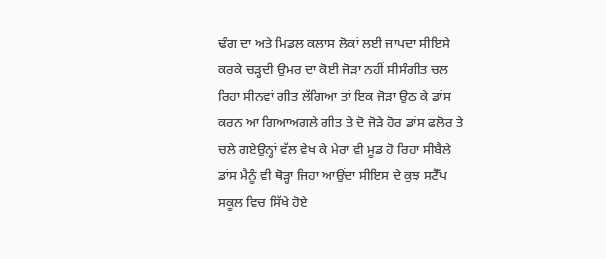ਢੰਗ ਦਾ ਅਤੇ ਮਿਡਲ ਕਲਾਸ ਲੋਕਾਂ ਲਈ ਜਾਪਦਾ ਸੀਇਸੇ ਕਰਕੇ ਚੜ੍ਹਦੀ ਉਮਰ ਦਾ ਕੋਈ ਜੋੜਾ ਨਹੀਂ ਸੀਸੰਗੀਤ ਚਲ ਰਿਹਾ ਸੀਨਵਾਂ ਗੀਤ ਲੱਗਿਆ ਤਾਂ ਇਕ ਜੋੜਾ ਉਠ ਕੇ ਡਾਂਸ ਕਰਨ ਆ ਗਿਆਅਗਲੇ ਗੀਤ ਤੇ ਦੋ ਜੋੜੇ ਹੋਰ ਡਾਂਸ ਫਲੋਰ ਤੇ ਚਲੇ ਗਏਉਨ੍ਹਾਂ ਵੱਲ ਵੇਖ ਕੇ ਮੇਰਾ ਵੀ ਮੂਡ ਹੋ ਰਿਹਾ ਸੀਬੈਲੇ ਡਾਂਸ ਮੈਨੂੰ ਵੀ ਥੋੜ੍ਹਾ ਜਿਹਾ ਆਉਂਦਾ ਸੀਇਸ ਦੇ ਕੁਝ ਸਟੈੱਪ ਸਕੂਲ ਵਿਚ ਸਿੱਖੇ ਹੋਏ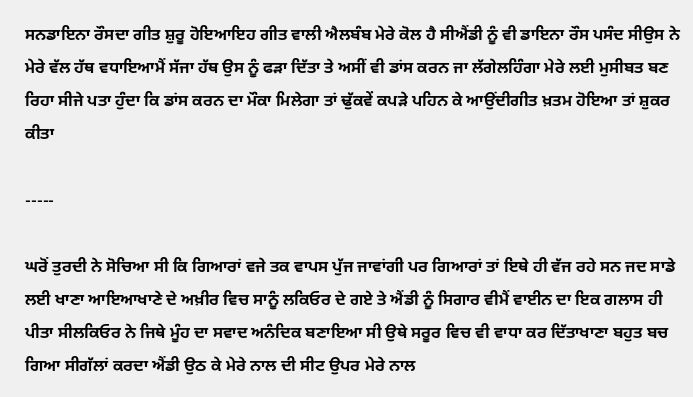ਸਨਡਾਇਨਾ ਰੌਸਦਾ ਗੀਤ ਸ਼ੁਰੂ ਹੋਇਆਇਹ ਗੀਤ ਵਾਲੀ ਐਲਬੰਬ ਮੇਰੇ ਕੋਲ ਹੈ ਸੀਐਂਡੀ ਨੂੰ ਵੀ ਡਾਇਨਾ ਰੌਸ ਪਸੰਦ ਸੀਉਸ ਨੇ ਮੇਰੇ ਵੱਲ ਹੱਥ ਵਧਾਇਆਮੈਂ ਸੱਜਾ ਹੱਥ ਉਸ ਨੂੰ ਫੜਾ ਦਿੱਤਾ ਤੇ ਅਸੀਂ ਵੀ ਡਾਂਸ ਕਰਨ ਜਾ ਲੱਗੇਲਹਿੰਗਾ ਮੇਰੇ ਲਈ ਮੁਸੀਬਤ ਬਣ ਰਿਹਾ ਸੀਜੇ ਪਤਾ ਹੁੰਦਾ ਕਿ ਡਾਂਸ ਕਰਨ ਦਾ ਮੌਕਾ ਮਿਲੇਗਾ ਤਾਂ ਢੁੱਕਵੇਂ ਕਪੜੇ ਪਹਿਨ ਕੇ ਆਉਂਦੀਗੀਤ ਖ਼ਤਮ ਹੋਇਆ ਤਾਂ ਸ਼ੁਕਰ ਕੀਤਾ

-----

ਘਰੋਂ ਤੁਰਦੀ ਨੇ ਸੋਚਿਆ ਸੀ ਕਿ ਗਿਆਰਾਂ ਵਜੇ ਤਕ ਵਾਪਸ ਪੁੱਜ ਜਾਵਾਂਗੀ ਪਰ ਗਿਆਰਾਂ ਤਾਂ ਇਥੇ ਹੀ ਵੱਜ ਰਹੇ ਸਨ ਜਦ ਸਾਡੇ ਲਈ ਖਾਣਾ ਆਇਆਖਾਣੇ ਦੇ ਅਖ਼ੀਰ ਵਿਚ ਸਾਨੂੰ ਲਕਿਓਰ ਦੇ ਗਏ ਤੇ ਐਂਡੀ ਨੂੰ ਸਿਗਾਰ ਵੀਮੈਂ ਵਾਈਨ ਦਾ ਇਕ ਗਲਾਸ ਹੀ ਪੀਤਾ ਸੀਲਕਿਓਰ ਨੇ ਜਿਥੇ ਮੂੰਹ ਦਾ ਸਵਾਦ ਅਨੰਦਿਕ ਬਣਾਇਆ ਸੀ ਉਥੇ ਸਰੂਰ ਵਿਚ ਵੀ ਵਾਧਾ ਕਰ ਦਿੱਤਾਖਾਣਾ ਬਹੁਤ ਬਚ ਗਿਆ ਸੀਗੱਲਾਂ ਕਰਦਾ ਐਂਡੀ ਉਠ ਕੇ ਮੇਰੇ ਨਾਲ ਦੀ ਸੀਟ ਉਪਰ ਮੇਰੇ ਨਾਲ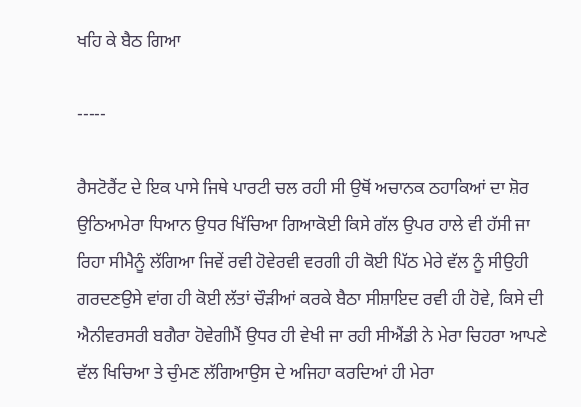ਖਹਿ ਕੇ ਬੈਠ ਗਿਆ

-----

ਰੈਸਟੋਰੈਂਟ ਦੇ ਇਕ ਪਾਸੇ ਜਿਥੇ ਪਾਰਟੀ ਚਲ ਰਹੀ ਸੀ ਉਥੋਂ ਅਚਾਨਕ ਠਹਾਕਿਆਂ ਦਾ ਸ਼ੋਰ ਉਠਿਆਮੇਰਾ ਧਿਆਨ ਉਧਰ ਖਿੱਚਿਆ ਗਿਆਕੋਈ ਕਿਸੇ ਗੱਲ ਉਪਰ ਹਾਲੇ ਵੀ ਹੱਸੀ ਜਾ ਰਿਹਾ ਸੀਮੈਨੂੰ ਲੱਗਿਆ ਜਿਵੇਂ ਰਵੀ ਹੋਵੇਰਵੀ ਵਰਗੀ ਹੀ ਕੋਈ ਪਿੱਠ ਮੇਰੇ ਵੱਲ ਨੂੰ ਸੀਉਹੀ ਗਰਦਣਉਸੇ ਵਾਂਗ ਹੀ ਕੋਈ ਲੱਤਾਂ ਚੌੜੀਆਂ ਕਰਕੇ ਬੈਠਾ ਸੀਸ਼ਾਇਦ ਰਵੀ ਹੀ ਹੋਵੇ, ਕਿਸੇ ਦੀ ਐਨੀਵਰਸਰੀ ਬਗੈਰਾ ਹੋਵੇਗੀਮੈਂ ਉਧਰ ਹੀ ਵੇਖੀ ਜਾ ਰਹੀ ਸੀਐਂਡੀ ਨੇ ਮੇਰਾ ਚਿਹਰਾ ਆਪਣੇ ਵੱਲ ਖਿਚਿਆ ਤੇ ਚੁੰਮਣ ਲੱਗਿਆਉਸ ਦੇ ਅਜਿਹਾ ਕਰਦਿਆਂ ਹੀ ਮੇਰਾ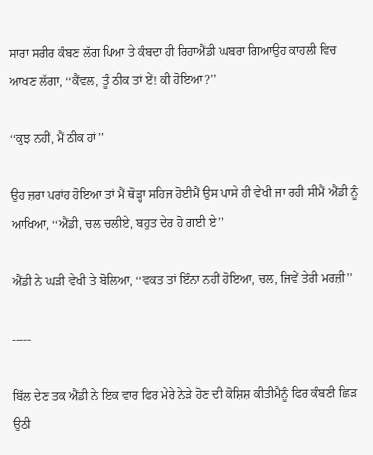ਸਾਰਾ ਸਰੀਰ ਕੰਬਣ ਲੱਗ ਪਿਆ ਤੇ ਕੰਬਦਾ ਹੀ ਰਿਹਾਐਂਡੀ ਘਬਰਾ ਗਿਆਉਹ ਕਾਹਲੀ ਵਿਚ ਆਖਣ ਲੱਗਾ, ‘‘ਕੈਂਵਲ, ਤੂੰ ਠੀਕ ਤਾਂ ਏਂ! ਕੀ ਹੋਇਆ?’’

‘‘ਕੁਝ ਨਹੀਂ, ਮੈਂ ਠੀਕ ਹਾਂ’’

ਉਹ ਜ਼ਰਾ ਪਰਾਂਹ ਹੋਇਆ ਤਾਂ ਮੈਂ ਥੋੜ੍ਹਾ ਸਹਿਜ ਹੋਈਮੈਂ ਉਸ ਪਾਸੇ ਹੀ ਵੇਖੀ ਜਾ ਰਹੀ ਸੀਮੈਂ ਐਂਡੀ ਨੂੰ ਆਖਿਆ, ‘‘ਐਂਡੀ, ਚਲ ਚਲੀਏ, ਬਹੁਤ ਦੇਰ ਹੋ ਗਈ ਏ’’

ਐਂਡੀ ਨੇ ਘੜੀ ਵੇਖੀ ਤੇ ਬੋਲਿਆ, ‘‘ਵਕਤ ਤਾਂ ਇੰਨਾ ਨਹੀਂ ਹੋਇਆ, ਚਲ, ਜਿਵੇਂ ਤੇਰੀ ਮਰਜ਼ੀ’’

-----

ਬਿੱਲ ਦੇਣ ਤਕ ਐਂਡੀ ਨੇ ਇਕ ਵਾਰ ਫਿਰ ਮੇਰੇ ਨੇੜੇ ਹੋਣ ਦੀ ਕੋਸ਼ਿਸ਼ ਕੀਤੀਮੈਨੂੰ ਫਿਰ ਕੰਬਣੀ ਛਿੜ ਉਠੀ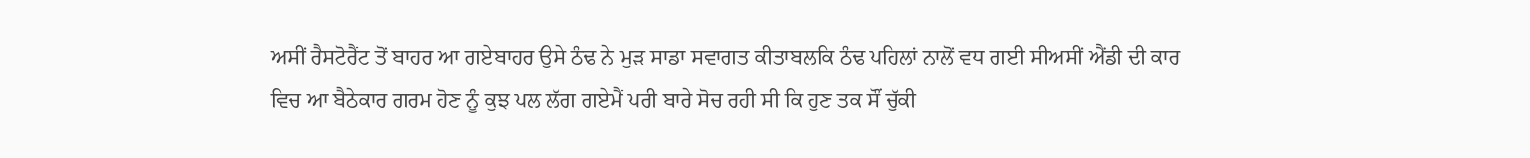ਅਸੀਂ ਰੈਸਟੋਰੈਂਟ ਤੋਂ ਬਾਹਰ ਆ ਗਏਬਾਹਰ ਉਸੇ ਠੰਢ ਨੇ ਮੁੜ ਸਾਡਾ ਸਵਾਗਤ ਕੀਤਾਬਲਕਿ ਠੰਢ ਪਹਿਲਾਂ ਨਾਲੋਂ ਵਧ ਗਈ ਸੀਅਸੀਂ ਐਂਡੀ ਦੀ ਕਾਰ ਵਿਚ ਆ ਬੈਠੇਕਾਰ ਗਰਮ ਹੋਣ ਨੂੰ ਕੁਝ ਪਲ ਲੱਗ ਗਏਮੈਂ ਪਰੀ ਬਾਰੇ ਸੋਚ ਰਹੀ ਸੀ ਕਿ ਹੁਣ ਤਕ ਸੌਂ ਚੁੱਕੀ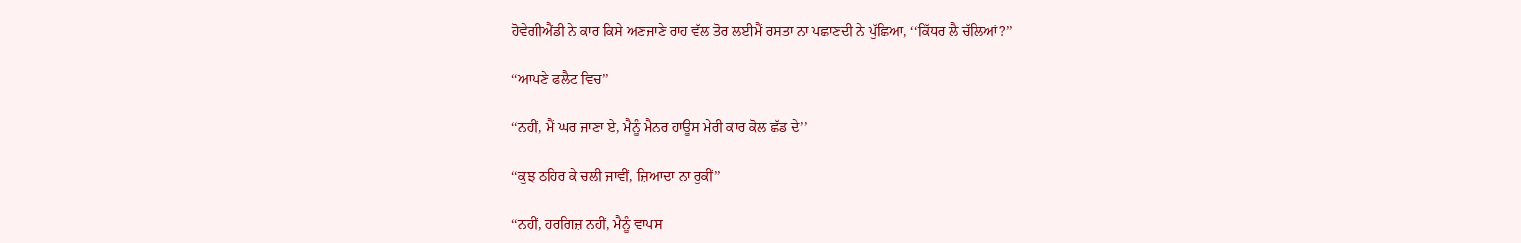ਹੋਵੇਗੀਐਂਡੀ ਨੇ ਕਾਰ ਕਿਸੇ ਅਣਜਾਣੇ ਰਾਹ ਵੱਲ ਤੋਰ ਲਈਮੈਂ ਰਸਤਾ ਨਾ ਪਛਾਣਦੀ ਨੇ ਪੁੱਛਿਆ, ‘‘ਕਿੱਧਰ ਲੈ ਚੱਲਿਆਂ?’’

‘‘ਆਪਣੇ ਫਲੈਟ ਵਿਚ’’

‘‘ਨਹੀਂ, ਮੈਂ ਘਰ ਜਾਣਾ ਏ, ਮੈਨੂੰ ਮੈਨਰ ਹਾਊਸ ਮੇਰੀ ਕਾਰ ਕੋਲ ਛੱਡ ਦੇ’’

‘‘ਕੁਝ ਠਹਿਰ ਕੇ ਚਲੀ ਜਾਵੀਂ, ਜ਼ਿਆਦਾ ਨਾ ਰੁਕੀਂ’’

‘‘ਨਹੀਂ, ਹਰਗਿਜ਼ ਨਹੀਂ, ਮੈਨੂੰ ਵਾਪਸ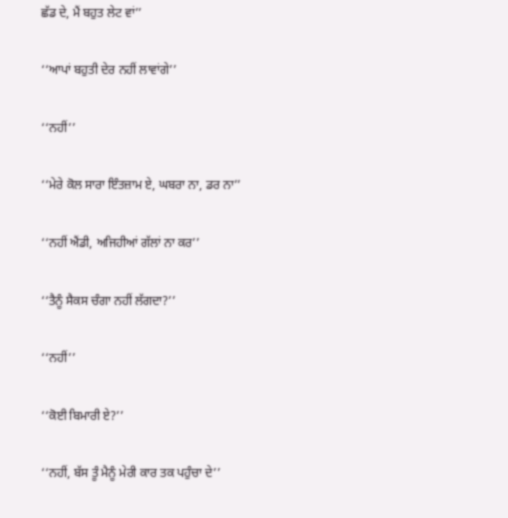ਛੱਡ ਦੇ, ਮੈਂ ਬਹੁਤ ਲੇਟ ਵਾਂ’’

‘‘ਆਪਾਂ ਬਹੁਤੀ ਦੇਰ ਨਹੀਂ ਲਾਵਾਂਗੇ’’

‘‘ਨਹੀਂ’’

‘‘ਮੇਰੇ ਕੋਲ ਸਾਰਾ ਇੰਤਜ਼ਾਮ ਏ, ਘਬਰਾ ਨਾ, ਡਰ ਨਾ’’

‘‘ਨਹੀਂ ਐਂਡੀ, ਅਜਿਹੀਆਂ ਗੱਲਾਂ ਨਾ ਕਰ’’

‘‘ਤੈਨੂੰ ਸੈਕਸ ਚੰਗਾ ਨਹੀਂ ਲੱਗਦਾ?’’

‘‘ਨਹੀਂ’’

‘‘ਕੋਈ ਬਿਮਾਰੀ ਏ?’’

‘‘ਨਹੀਂ, ਬੱਸ ਤੂੰ ਮੈਨੂੰ ਮੇਰੀ ਕਾਰ ਤਕ ਪਹੁੰਚਾ ਦੇ’’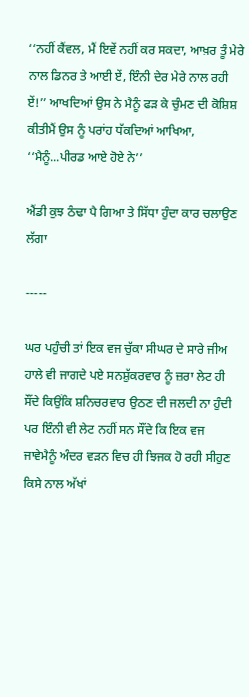‘‘ਨਹੀਂ ਕੈਂਵਲ, ਮੈਂ ਇਵੇਂ ਨਹੀਂ ਕਰ ਸਕਦਾ, ਆਖ਼ਰ ਤੂੰ ਮੇਰੇ ਨਾਲ ਡਿਨਰ ਤੇ ਆਈ ਏਂ, ਇੰਨੀ ਦੇਰ ਮੇਰੇ ਨਾਲ ਰਹੀ ਏਂ!’’ ਆਖਦਿਆਂ ਉਸ ਨੇ ਮੈਨੂੰ ਫੜ ਕੇ ਚੁੰਮਣ ਦੀ ਕੋਸ਼ਿਸ਼ ਕੀਤੀਮੈਂ ਉਸ ਨੂੰ ਪਰਾਂਹ ਧੱਕਦਿਆਂ ਆਖਿਆ, ‘‘ਮੈਨੂੰ...ਪੀਰਡ ਆਏ ਹੋਏ ਨੇ’’

ਐਂਡੀ ਕੁਝ ਠੰਢਾ ਪੈ ਗਿਆ ਤੇ ਸਿੱਧਾ ਹੁੰਦਾ ਕਾਰ ਚਲਾਉਣ ਲੱਗਾ

-----

ਘਰ ਪਹੁੰਚੀ ਤਾਂ ਇਕ ਵਜ ਚੁੱਕਾ ਸੀਘਰ ਦੇ ਸਾਰੇ ਜੀਅ ਹਾਲੇ ਵੀ ਜਾਗਦੇ ਪਏ ਸਨਸ਼ੁੱਕਰਵਾਰ ਨੂੰ ਜ਼ਰਾ ਲੇਟ ਹੀ ਸੌਂਦੇ ਕਿਉਂਕਿ ਸ਼ਨਿਚਰਵਾਰ ਉਠਣ ਦੀ ਜਲਦੀ ਨਾ ਹੁੰਦੀ ਪਰ ਇੰਨੀ ਵੀ ਲੇਟ ਨਹੀਂ ਸਨ ਸੌਂਦੇ ਕਿ ਇਕ ਵਜ ਜਾਵੇਮੈਨੂੰ ਅੰਦਰ ਵੜਨ ਵਿਚ ਹੀ ਝਿਜਕ ਹੋ ਰਹੀ ਸੀਹੁਣ ਕਿਸੇ ਨਾਲ ਅੱਖਾਂ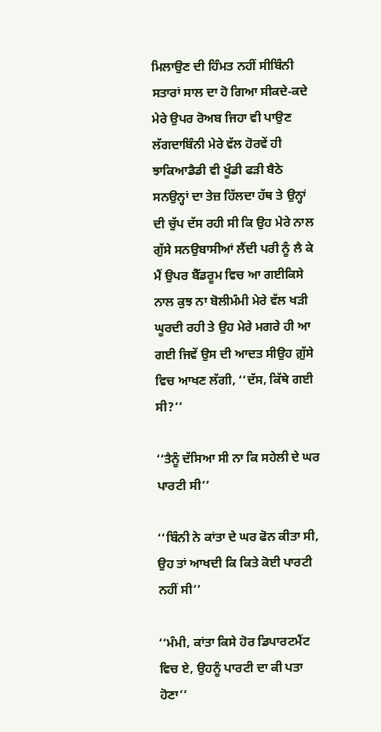ਮਿਲਾਉਣ ਦੀ ਹਿੰਮਤ ਨਹੀਂ ਸੀਬਿੰਨੀ ਸਤਾਰਾਂ ਸਾਲ ਦਾ ਹੋ ਗਿਆ ਸੀਕਦੇ-ਕਦੇ ਮੇਰੇ ਉਪਰ ਰੋਅਬ ਜਿਹਾ ਵੀ ਪਾਉਣ ਲੱਗਦਾਬਿੰਨੀ ਮੇਰੇ ਵੱਲ ਹੋਰਵੇਂ ਹੀ ਝਾਕਿਆਡੈਡੀ ਵੀ ਖੂੰਡੀ ਫੜੀ ਬੈਠੇ ਸਨਉਨ੍ਹਾਂ ਦਾ ਤੇਜ਼ ਹਿੱਲਦਾ ਹੱਥ ਤੇ ਉਨ੍ਹਾਂ ਦੀ ਚੁੱਪ ਦੱਸ ਰਹੀ ਸੀ ਕਿ ਉਹ ਮੇਰੇ ਨਾਲ ਗੁੱਸੇ ਸਨਉਬਾਸੀਆਂ ਲੈਂਦੀ ਪਰੀ ਨੂੰ ਲੈ ਕੇ ਮੈਂ ਉਪਰ ਬੈੱਡਰੂਮ ਵਿਚ ਆ ਗਈਕਿਸੇ ਨਾਲ ਕੁਝ ਨਾ ਬੋਲੀਮੰਮੀ ਮੇਰੇ ਵੱਲ ਖੜੀ ਘੂਰਦੀ ਰਹੀ ਤੇ ਉਹ ਮੇਰੇ ਮਗਰੇ ਹੀ ਆ ਗਈ ਜਿਵੇਂ ਉਸ ਦੀ ਆਦਤ ਸੀਉਹ ਗ਼ੁੱਸੇ ਵਿਚ ਆਖਣ ਲੱਗੀ, ‘‘ਦੱਸ, ਕਿੱਥੇ ਗਈ ਸੀ?’’

‘‘ਤੈਨੂੰ ਦੱਸਿਆ ਸੀ ਨਾ ਕਿ ਸਹੇਲੀ ਦੇ ਘਰ ਪਾਰਟੀ ਸੀ’’

‘‘ਬਿੰਨੀ ਨੇ ਕਾਂਤਾ ਦੇ ਘਰ ਫੋਨ ਕੀਤਾ ਸੀ, ਉਹ ਤਾਂ ਆਖਦੀ ਕਿ ਕਿਤੇ ਕੋਈ ਪਾਰਟੀ ਨਹੀਂ ਸੀ’’

‘‘ਮੰਮੀ, ਕਾਂਤਾ ਕਿਸੇ ਹੋਰ ਡਿਪਾਰਟਮੈਂਟ ਵਿਚ ਏ, ਉਹਨੂੰ ਪਾਰਟੀ ਦਾ ਕੀ ਪਤਾ ਹੋਣਾ’’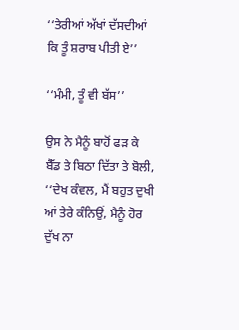‘‘ਤੇਰੀਆਂ ਅੱਖਾਂ ਦੱਸਦੀਆਂ ਕਿ ਤੂੰ ਸ਼ਰਾਬ ਪੀਤੀ ਏ’’

‘‘ਮੰਮੀ, ਤੂੰ ਵੀ ਬੱਸ’’

ਉਸ ਨੇ ਮੈਨੂੰ ਬਾਹੋਂ ਫੜ ਕੇ ਬੈੱਡ ਤੇ ਬਿਠਾ ਦਿੱਤਾ ਤੇ ਬੋਲੀ, ‘‘ਦੇਖ ਕੰਵਲ, ਮੈਂ ਬਹੁਤ ਦੁਖੀ ਆਂ ਤੇਰੇ ਕੰਨਿਉਂ, ਮੈਨੂੰ ਹੋਰ ਦੁੱਖ ਨਾ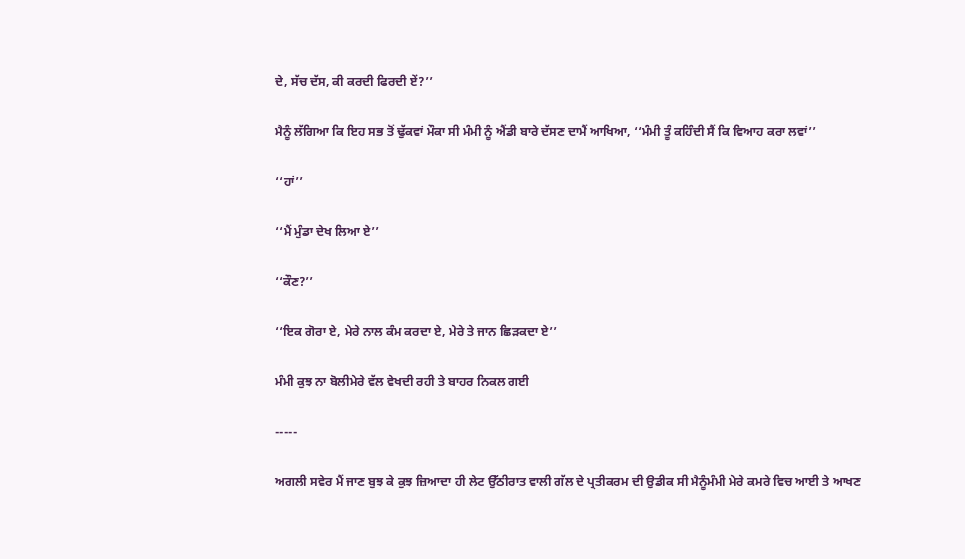ਦੇ, ਸੱਚ ਦੱਸ, ਕੀ ਕਰਦੀ ਫਿਰਦੀ ਏਂ?’’

ਮੈਨੂੰ ਲੱਗਿਆ ਕਿ ਇਹ ਸਭ ਤੋਂ ਢੁੱਕਵਾਂ ਮੌਕਾ ਸੀ ਮੰਮੀ ਨੂੰ ਐਂਡੀ ਬਾਰੇ ਦੱਸਣ ਦਾਮੈਂ ਆਖਿਆ, ‘‘ਮੰਮੀ ਤੂੰ ਕਹਿੰਦੀ ਸੈਂ ਕਿ ਵਿਆਹ ਕਰਾ ਲਵਾਂ’’

‘‘ਹਾਂ’’

‘‘ਮੈਂ ਮੁੰਡਾ ਦੇਖ ਲਿਆ ਏ’’

‘‘ਕੌਣ?’’

‘‘ਇਕ ਗੋਰਾ ਏ, ਮੇਰੇ ਨਾਲ ਕੰਮ ਕਰਦਾ ਏ, ਮੇਰੇ ਤੇ ਜਾਨ ਛਿੜਕਦਾ ਏ’’

ਮੰਮੀ ਕੁਝ ਨਾ ਬੋਲੀਮੇਰੇ ਵੱਲ ਵੇਖਦੀ ਰਹੀ ਤੇ ਬਾਹਰ ਨਿਕਲ ਗਈ

-----

ਅਗਲੀ ਸਵੇਰ ਮੈਂ ਜਾਣ ਬੁਝ ਕੇ ਕੁਝ ਜ਼ਿਆਦਾ ਹੀ ਲੇਟ ਉੱਠੀਰਾਤ ਵਾਲੀ ਗੱਲ ਦੇ ਪ੍ਰਤੀਕਰਮ ਦੀ ਉਡੀਕ ਸੀ ਮੈਨੂੰਮੰਮੀ ਮੇਰੇ ਕਮਰੇ ਵਿਚ ਆਈ ਤੇ ਆਖਣ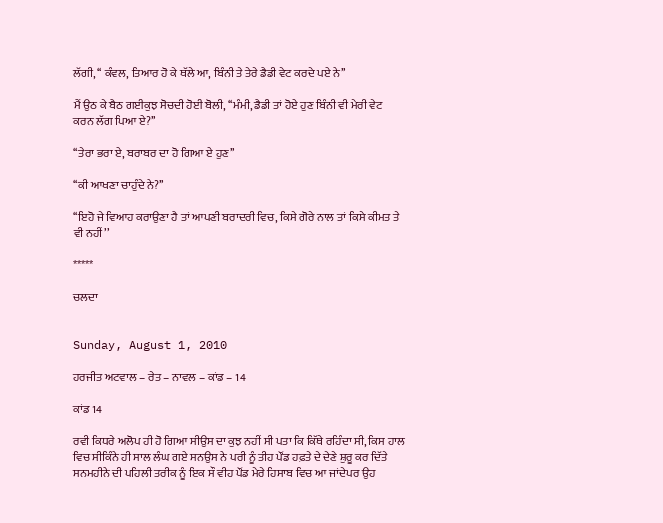ਲੱਗੀ, ‘‘ ਕੰਵਲ, ਤਿਆਰ ਹੋ ਕੇ ਥੱਲੇ ਆ, ਬਿੰਨੀ ਤੇ ਤੇਰੇ ਡੈਡੀ ਵੇਟ ਕਰਦੇ ਪਏ ਨੇ’’

ਮੈਂ ਉਠ ਕੇ ਬੈਠ ਗਈਕੁਝ ਸੋਚਦੀ ਹੋਈ ਬੋਲੀ, ‘‘ਮੰਮੀ, ਡੈਡੀ ਤਾਂ ਹੋਏ ਹੁਣ ਬਿੰਨੀ ਵੀ ਮੇਰੀ ਵੇਟ ਕਰਨ ਲੱਗ ਪਿਆ ਏ?’’

‘‘ਤੇਰਾ ਭਰਾ ਏ, ਬਰਾਬਰ ਦਾ ਹੋ ਗਿਆ ਏ ਹੁਣ’’

‘‘ਕੀ ਆਖਣਾ ਚਾਹੁੰਦੇ ਨੇ?’’

‘‘ਇਹੋ ਜੇ ਵਿਆਹ ਕਰਾਉਣਾ ਹੈ ਤਾਂ ਆਪਣੀ ਬਰਾਦਰੀ ਵਿਚ, ਕਿਸੇ ਗੋਰੇ ਨਾਲ ਤਾਂ ਕਿਸੇ ਕੀਮਤ ਤੇ ਵੀ ਨਹੀਂ’’

*****

ਚਲਦਾ


Sunday, August 1, 2010

ਹਰਜੀਤ ਅਟਵਾਲ – ਰੇਤ – ਨਾਵਲ – ਕਾਂਡ – 14

ਕਾਂਡ 14

ਰਵੀ ਕਿਧਰੇ ਅਲੋਪ ਹੀ ਹੋ ਗਿਆ ਸੀਉਸ ਦਾ ਕੁਝ ਨਹੀਂ ਸੀ ਪਤਾ ਕਿ ਕਿੱਥੇ ਰਹਿੰਦਾ ਸੀ, ਕਿਸ ਹਾਲ ਵਿਚ ਸੀਕਿੰਨੇ ਹੀ ਸਾਲ ਲੰਘ ਗਏ ਸਨਉਸ ਨੇ ਪਰੀ ਨੂੰ ਤੀਹ ਪੌਂਡ ਹਫ਼ਤੇ ਦੇ ਦੇਣੇ ਸ਼ੁਰੂ ਕਰ ਦਿੱਤੇ ਸਨਮਹੀਨੇ ਦੀ ਪਹਿਲੀ ਤਰੀਕ ਨੂੰ ਇਕ ਸੌ ਵੀਹ ਪੌਂਡ ਮੇਰੇ ਹਿਸਾਬ ਵਿਚ ਆ ਜਾਂਦੇਪਰ ਉਹ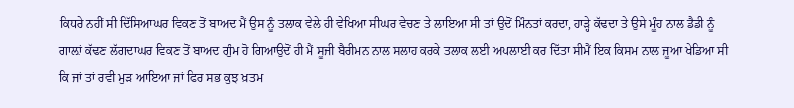ਕਿਧਰੇ ਨਹੀਂ ਸੀ ਦਿੱਸਿਆਘਰ ਵਿਕਣ ਤੋਂ ਬਾਅਦ ਮੈਂ ਉਸ ਨੂੰ ਤਲਾਕ ਵੇਲੇ ਹੀ ਵੇਖਿਆ ਸੀਘਰ ਵੇਚਣ ਤੇ ਲਾਇਆ ਸੀ ਤਾਂ ਉਦੋਂ ਮਿੰਨਤਾਂ ਕਰਦਾ, ਹਾੜ੍ਹੇ ਕੱਢਦਾ ਤੇ ਉਸੇ ਮੂੰਹ ਨਾਲ ਡੈਡੀ ਨੂੰ ਗਾਲ਼ਾਂ ਕੱਢਣ ਲੱਗਦਾਘਰ ਵਿਕਣ ਤੋਂ ਬਾਅਦ ਗੁੰਮ ਹੋ ਗਿਆਉਦੋਂ ਹੀ ਮੈਂ ਸੂਜੀ ਬੈਰੀਮਨ ਨਾਲ ਸਲਾਹ ਕਰਕੇ ਤਲਾਕ ਲਈ ਅਪਲਾਈ ਕਰ ਦਿੱਤਾ ਸੀਮੈਂ ਇਕ ਕਿਸਮ ਨਾਲ ਜੂਆ ਖੇਡਿਆ ਸੀ ਕਿ ਜਾਂ ਤਾਂ ਰਵੀ ਮੁੜ ਆਇਆ ਜਾਂ ਫਿਰ ਸਭ ਕੁਝ ਖ਼ਤਮ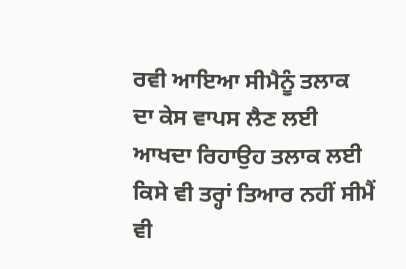ਰਵੀ ਆਇਆ ਸੀਮੈਨੂੰ ਤਲਾਕ ਦਾ ਕੇਸ ਵਾਪਸ ਲੈਣ ਲਈ ਆਖਦਾ ਰਿਹਾਉਹ ਤਲਾਕ ਲਈ ਕਿਸੇ ਵੀ ਤਰ੍ਹਾਂ ਤਿਆਰ ਨਹੀਂ ਸੀਮੈਂ ਵੀ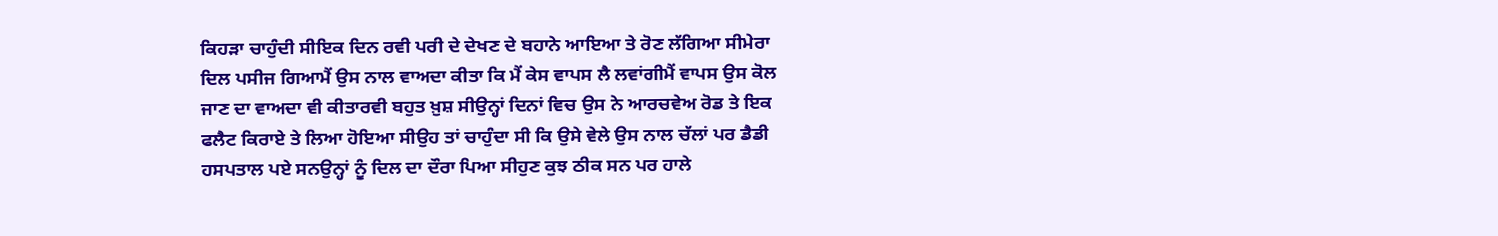ਕਿਹੜਾ ਚਾਹੁੰਦੀ ਸੀਇਕ ਦਿਨ ਰਵੀ ਪਰੀ ਦੇ ਦੇਖਣ ਦੇ ਬਹਾਨੇ ਆਇਆ ਤੇ ਰੋਣ ਲੱਗਿਆ ਸੀਮੇਰਾ ਦਿਲ ਪਸੀਜ ਗਿਆਮੈਂ ਉਸ ਨਾਲ ਵਾਅਦਾ ਕੀਤਾ ਕਿ ਮੈਂ ਕੇਸ ਵਾਪਸ ਲੈ ਲਵਾਂਗੀਮੈਂ ਵਾਪਸ ਉਸ ਕੋਲ ਜਾਣ ਦਾ ਵਾਅਦਾ ਵੀ ਕੀਤਾਰਵੀ ਬਹੁਤ ਖ਼ੁਸ਼ ਸੀਉਨ੍ਹਾਂ ਦਿਨਾਂ ਵਿਚ ਉਸ ਨੇ ਆਰਚਵੇਅ ਰੋਡ ਤੇ ਇਕ ਫਲੈਟ ਕਿਰਾਏ ਤੇ ਲਿਆ ਹੋਇਆ ਸੀਉਹ ਤਾਂ ਚਾਹੁੰਦਾ ਸੀ ਕਿ ਉਸੇ ਵੇਲੇ ਉਸ ਨਾਲ ਚੱਲਾਂ ਪਰ ਡੈਡੀ ਹਸਪਤਾਲ ਪਏ ਸਨਉਨ੍ਹਾਂ ਨੂੰ ਦਿਲ ਦਾ ਦੌਰਾ ਪਿਆ ਸੀਹੁਣ ਕੁਝ ਠੀਕ ਸਨ ਪਰ ਹਾਲੇ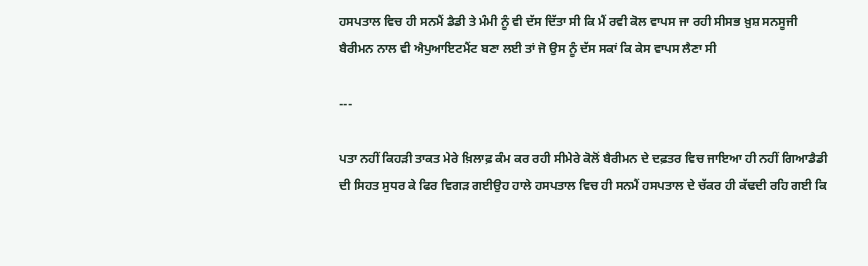ਹਸਪਤਾਲ ਵਿਚ ਹੀ ਸਨਮੈਂ ਡੈਡੀ ਤੇ ਮੰਮੀ ਨੂੰ ਵੀ ਦੱਸ ਦਿੱਤਾ ਸੀ ਕਿ ਮੈਂ ਰਵੀ ਕੋਲ ਵਾਪਸ ਜਾ ਰਹੀ ਸੀਸਭ ਖ਼ੁਸ਼ ਸਨਸੂਜੀ ਬੈਰੀਮਨ ਨਾਲ ਵੀ ਐਪੁਆਇਟਮੈਂਟ ਬਣਾ ਲਈ ਤਾਂ ਜੋ ਉਸ ਨੂੰ ਦੱਸ ਸਕਾਂ ਕਿ ਕੇਸ ਵਾਪਸ ਲੈਣਾ ਸੀ

---

ਪਤਾ ਨਹੀਂ ਕਿਹੜੀ ਤਾਕਤ ਮੇਰੇ ਖ਼ਿਲਾਫ਼ ਕੰਮ ਕਰ ਰਹੀ ਸੀਮੇਰੇ ਕੋਲੋਂ ਬੈਰੀਮਨ ਦੇ ਦਫ਼ਤਰ ਵਿਚ ਜਾਇਆ ਹੀ ਨਹੀਂ ਗਿਆਡੈਡੀ ਦੀ ਸਿਹਤ ਸੁਧਰ ਕੇ ਫਿਰ ਵਿਗੜ ਗਈਉਹ ਹਾਲੇ ਹਸਪਤਾਲ ਵਿਚ ਹੀ ਸਨਮੈਂ ਹਸਪਤਾਲ ਦੇ ਚੱਕਰ ਹੀ ਕੱਢਦੀ ਰਹਿ ਗਈ ਕਿ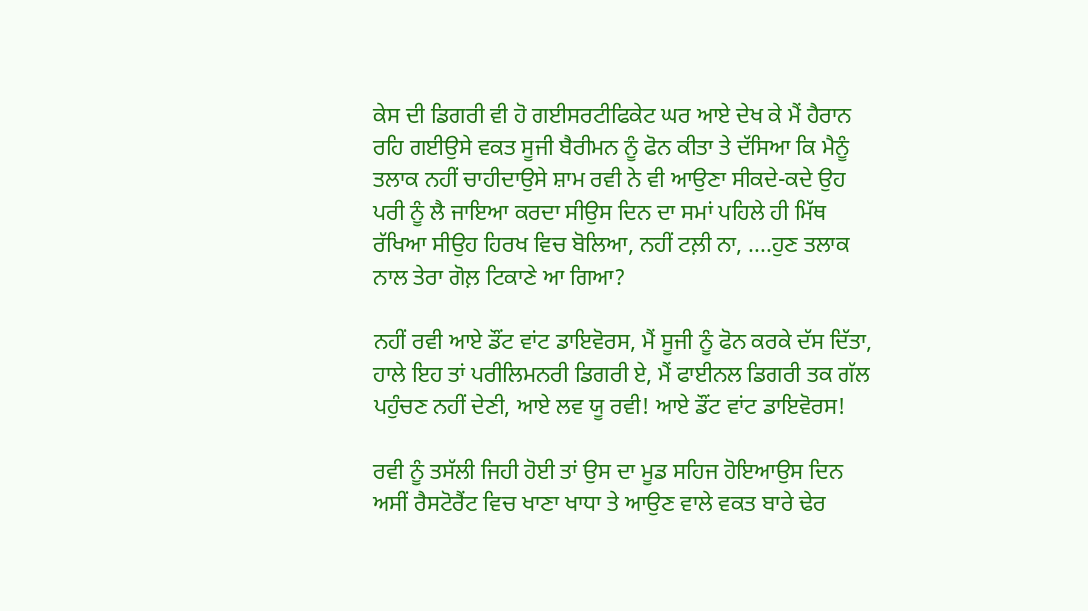ਕੇਸ ਦੀ ਡਿਗਰੀ ਵੀ ਹੋ ਗਈਸਰਟੀਫਿਕੇਟ ਘਰ ਆਏ ਦੇਖ ਕੇ ਮੈਂ ਹੈਰਾਨ ਰਹਿ ਗਈਉਸੇ ਵਕਤ ਸੂਜੀ ਬੈਰੀਮਨ ਨੂੰ ਫੋਨ ਕੀਤਾ ਤੇ ਦੱਸਿਆ ਕਿ ਮੈਨੂੰ ਤਲਾਕ ਨਹੀਂ ਚਾਹੀਦਾਉਸੇ ਸ਼ਾਮ ਰਵੀ ਨੇ ਵੀ ਆਉਣਾ ਸੀਕਦੇ-ਕਦੇ ਉਹ ਪਰੀ ਨੂੰ ਲੈ ਜਾਇਆ ਕਰਦਾ ਸੀਉਸ ਦਿਨ ਦਾ ਸਮਾਂ ਪਹਿਲੇ ਹੀ ਮਿੱਥ ਰੱਖਿਆ ਸੀਉਹ ਹਿਰਖ ਵਿਚ ਬੋਲਿਆ, ਨਹੀਂ ਟਲ਼ੀ ਨਾ, ....ਹੁਣ ਤਲਾਕ ਨਾਲ ਤੇਰਾ ਗੋਲ਼ ਟਿਕਾਣੇ ਆ ਗਿਆ?

ਨਹੀਂ ਰਵੀ ਆਏ ਡੌਂਟ ਵਾਂਟ ਡਾਇਵੋਰਸ, ਮੈਂ ਸੂਜੀ ਨੂੰ ਫੋਨ ਕਰਕੇ ਦੱਸ ਦਿੱਤਾ, ਹਾਲੇ ਇਹ ਤਾਂ ਪਰੀਲਿਮਨਰੀ ਡਿਗਰੀ ਏ, ਮੈਂ ਫਾਈਨਲ ਡਿਗਰੀ ਤਕ ਗੱਲ ਪਹੁੰਚਣ ਨਹੀਂ ਦੇਣੀ, ਆਏ ਲਵ ਯੂ ਰਵੀ! ਆਏ ਡੌਂਟ ਵਾਂਟ ਡਾਇਵੋਰਸ!

ਰਵੀ ਨੂੰ ਤਸੱਲੀ ਜਿਹੀ ਹੋਈ ਤਾਂ ਉਸ ਦਾ ਮੂਡ ਸਹਿਜ ਹੋਇਆਉਸ ਦਿਨ ਅਸੀਂ ਰੈਸਟੋਰੈਂਟ ਵਿਚ ਖਾਣਾ ਖਾਧਾ ਤੇ ਆਉਣ ਵਾਲੇ ਵਕਤ ਬਾਰੇ ਢੇਰ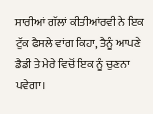ਸਾਰੀਆਂ ਗੱਲਾਂ ਕੀਤੀਆਂਰਵੀ ਨੇ ਇਕ ਟੁੱਕ ਫੈਸਲੇ ਵਾਂਗ ਕਿਹਾ, ਤੈਨੂੰ ਆਪਣੇ ਡੈਡੀ ਤੇ ਮੇਰੇ ਵਿਚੋਂ ਇਕ ਨੂੰ ਚੁਣਨਾ ਪਵੇਗਾ।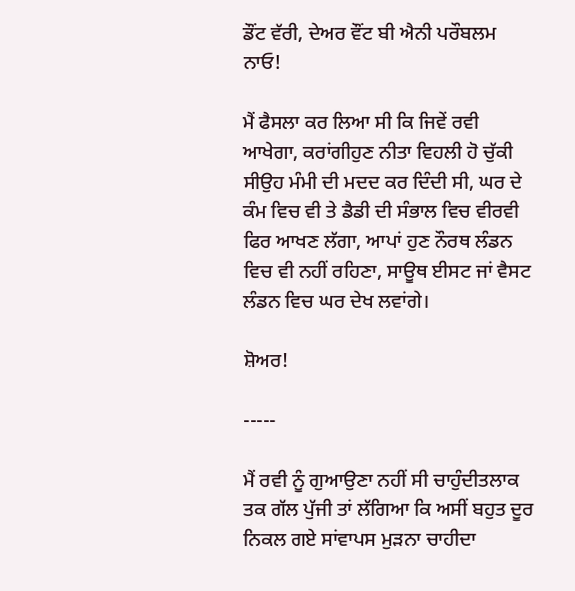ਡੌਂਟ ਵੱਰੀ, ਦੇਅਰ ਵੌਂਟ ਬੀ ਐਨੀ ਪਰੌਬਲਮ ਨਾਓ!

ਮੈਂ ਫੈਸਲਾ ਕਰ ਲਿਆ ਸੀ ਕਿ ਜਿਵੇਂ ਰਵੀ ਆਖੇਗਾ, ਕਰਾਂਗੀਹੁਣ ਨੀਤਾ ਵਿਹਲੀ ਹੋ ਚੁੱਕੀ ਸੀਉਹ ਮੰਮੀ ਦੀ ਮਦਦ ਕਰ ਦਿੰਦੀ ਸੀ, ਘਰ ਦੇ ਕੰਮ ਵਿਚ ਵੀ ਤੇ ਡੈਡੀ ਦੀ ਸੰਭਾਲ ਵਿਚ ਵੀਰਵੀ ਫਿਰ ਆਖਣ ਲੱਗਾ, ਆਪਾਂ ਹੁਣ ਨੌਰਥ ਲੰਡਨ ਵਿਚ ਵੀ ਨਹੀਂ ਰਹਿਣਾ, ਸਾਊਥ ਈਸਟ ਜਾਂ ਵੈਸਟ ਲੰਡਨ ਵਿਚ ਘਰ ਦੇਖ ਲਵਾਂਗੇ।

ਸ਼ੋਅਰ!

-----

ਮੈਂ ਰਵੀ ਨੂੰ ਗੁਆਉਣਾ ਨਹੀਂ ਸੀ ਚਾਹੁੰਦੀਤਲਾਕ ਤਕ ਗੱਲ ਪੁੱਜੀ ਤਾਂ ਲੱਗਿਆ ਕਿ ਅਸੀਂ ਬਹੁਤ ਦੂਰ ਨਿਕਲ ਗਏ ਸਾਂਵਾਪਸ ਮੁੜਨਾ ਚਾਹੀਦਾ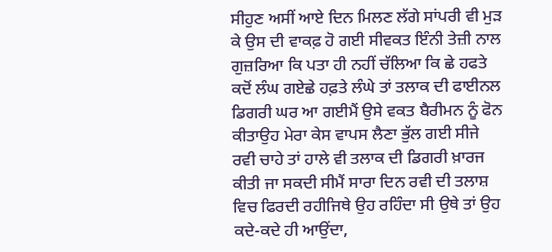ਸੀਹੁਣ ਅਸੀਂ ਆਏ ਦਿਨ ਮਿਲਣ ਲੱਗੇ ਸਾਂਪਰੀ ਵੀ ਮੁੜ ਕੇ ਉਸ ਦੀ ਵਾਕਫ਼ ਹੋ ਗਈ ਸੀਵਕਤ ਇੰਨੀ ਤੇਜ਼ੀ ਨਾਲ ਗੁਜ਼ਰਿਆ ਕਿ ਪਤਾ ਹੀ ਨਹੀਂ ਚੱਲਿਆ ਕਿ ਛੇ ਹਫਤੇ ਕਦੋਂ ਲੰਘ ਗਏਛੇ ਹਫ਼ਤੇ ਲੰਘੇ ਤਾਂ ਤਲਾਕ ਦੀ ਫਾਈਨਲ ਡਿਗਰੀ ਘਰ ਆ ਗਈਮੈਂ ਉਸੇ ਵਕਤ ਬੈਰੀਮਨ ਨੂੰ ਫੋਨ ਕੀਤਾਉਹ ਮੇਰਾ ਕੇਸ ਵਾਪਸ ਲੈਣਾ ਭੁੱਲ ਗਈ ਸੀਜੇ ਰਵੀ ਚਾਹੇ ਤਾਂ ਹਾਲੇ ਵੀ ਤਲਾਕ ਦੀ ਡਿਗਰੀ ਖ਼ਾਰਜ ਕੀਤੀ ਜਾ ਸਕਦੀ ਸੀਮੈਂ ਸਾਰਾ ਦਿਨ ਰਵੀ ਦੀ ਤਲਾਸ਼ ਵਿਚ ਫਿਰਦੀ ਰਹੀਜਿਥੇ ਉਹ ਰਹਿੰਦਾ ਸੀ ਉਥੇ ਤਾਂ ਉਹ ਕਦੇ-ਕਦੇ ਹੀ ਆਉਂਦਾ,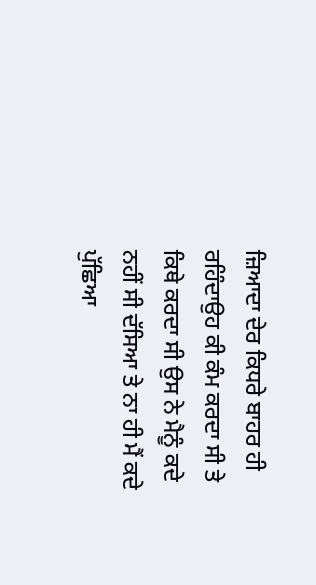ਜ਼ਿਆਦਾ ਦੇਰ ਕਿਧਰੇ ਬਾਹਰ ਹੀ ਰਹਿੰਦਾਉਹ ਕੀ ਕੰਮ ਕਰਦਾ ਸੀ ਤੇ ਕਿਥੇ ਕਰਦਾ ਸੀ ਉਸ ਨੇ ਮੈਨੂੰ ਕਦੇ ਨਹੀਂ ਸੀ ਦੱਸਿਆ ਤੇ ਨਾ ਹੀ ਮੈਂ ਕਦੇ ਪੁੱਛਿਆ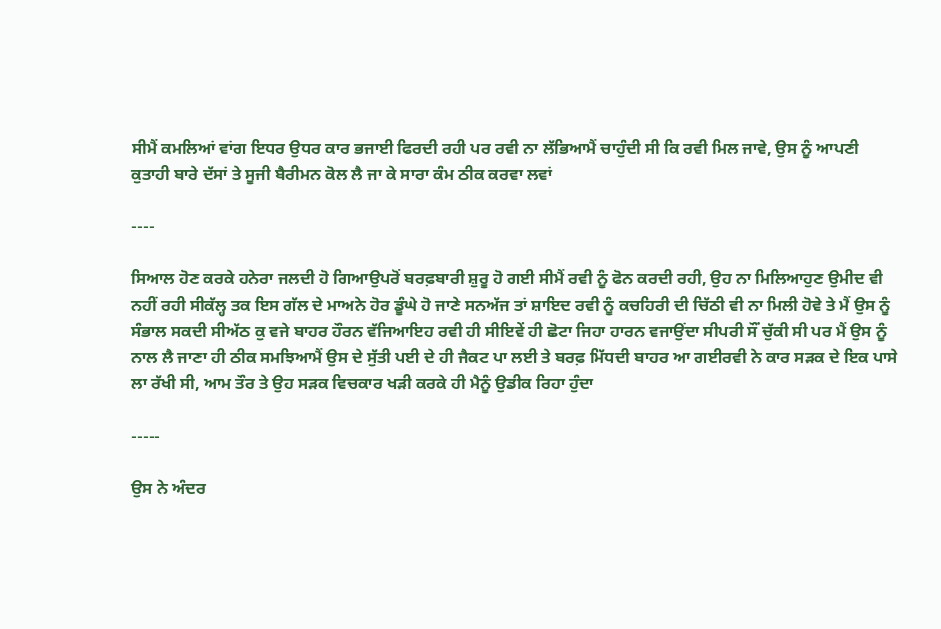ਸੀਮੈਂ ਕਮਲਿਆਂ ਵਾਂਗ ਇਧਰ ਉਧਰ ਕਾਰ ਭਜਾਈ ਫਿਰਦੀ ਰਹੀ ਪਰ ਰਵੀ ਨਾ ਲੱਭਿਆਮੈਂ ਚਾਹੁੰਦੀ ਸੀ ਕਿ ਰਵੀ ਮਿਲ ਜਾਵੇ, ਉਸ ਨੂੰ ਆਪਣੀ ਕੁਤਾਹੀ ਬਾਰੇ ਦੱਸਾਂ ਤੇ ਸੂਜੀ ਬੈਰੀਮਨ ਕੋਲ ਲੈ ਜਾ ਕੇ ਸਾਰਾ ਕੰਮ ਠੀਕ ਕਰਵਾ ਲਵਾਂ

----

ਸਿਆਲ ਹੋਣ ਕਰਕੇ ਹਨੇਰਾ ਜਲਦੀ ਹੋ ਗਿਆਉਪਰੋਂ ਬਰਫ਼ਬਾਰੀ ਸ਼ੁਰੂ ਹੋ ਗਈ ਸੀਮੈਂ ਰਵੀ ਨੂੰ ਫੋਨ ਕਰਦੀ ਰਹੀ, ਉਹ ਨਾ ਮਿਲਿਆਹੁਣ ਉਮੀਦ ਵੀ ਨਹੀਂ ਰਹੀ ਸੀਕੱਲ੍ਹ ਤਕ ਇਸ ਗੱਲ ਦੇ ਮਾਅਨੇ ਹੋਰ ਡੂੰਘੇ ਹੋ ਜਾਣੇ ਸਨਅੱਜ ਤਾਂ ਸ਼ਾਇਦ ਰਵੀ ਨੂੰ ਕਚਹਿਰੀ ਦੀ ਚਿੱਠੀ ਵੀ ਨਾ ਮਿਲੀ ਹੋਵੇ ਤੇ ਮੈਂ ਉਸ ਨੂੰ ਸੰਭਾਲ ਸਕਦੀ ਸੀਅੱਠ ਕੁ ਵਜੇ ਬਾਹਰ ਹੌਰਨ ਵੱਜਿਆਇਹ ਰਵੀ ਹੀ ਸੀਇਵੇਂ ਹੀ ਛੋਟਾ ਜਿਹਾ ਹਾਰਨ ਵਜਾਉਂਦਾ ਸੀਪਰੀ ਸੌਂ ਚੁੱਕੀ ਸੀ ਪਰ ਮੈਂ ਉਸ ਨੂੰ ਨਾਲ ਲੈ ਜਾਣਾ ਹੀ ਠੀਕ ਸਮਝਿਆਮੈਂ ਉਸ ਦੇ ਸੁੱਤੀ ਪਈ ਦੇ ਹੀ ਜੈਕਟ ਪਾ ਲਈ ਤੇ ਬਰਫ਼ ਮਿੱਧਦੀ ਬਾਹਰ ਆ ਗਈਰਵੀ ਨੇ ਕਾਰ ਸੜਕ ਦੇ ਇਕ ਪਾਸੇ ਲਾ ਰੱਖੀ ਸੀ, ਆਮ ਤੌਰ ਤੇ ਉਹ ਸੜਕ ਵਿਚਕਾਰ ਖੜੀ ਕਰਕੇ ਹੀ ਮੈਨੂੰ ਉਡੀਕ ਰਿਹਾ ਹੁੰਦਾ

-----

ਉਸ ਨੇ ਅੰਦਰ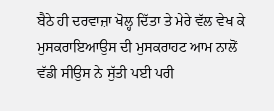ਬੈਠੇ ਹੀ ਦਰਵਾਜ਼ਾ ਖੋਲ੍ਹ ਦਿੱਤਾ ਤੇ ਮੇਰੇ ਵੱਲ ਵੇਖ ਕੇ ਮੁਸਕਰਾਇਆਉਸ ਦੀ ਮੁਸਕਰਾਹਟ ਆਮ ਨਾਲੋਂ ਵੱਡੀ ਸੀਉਸ ਨੇ ਸੁੱਤੀ ਪਈ ਪਰੀ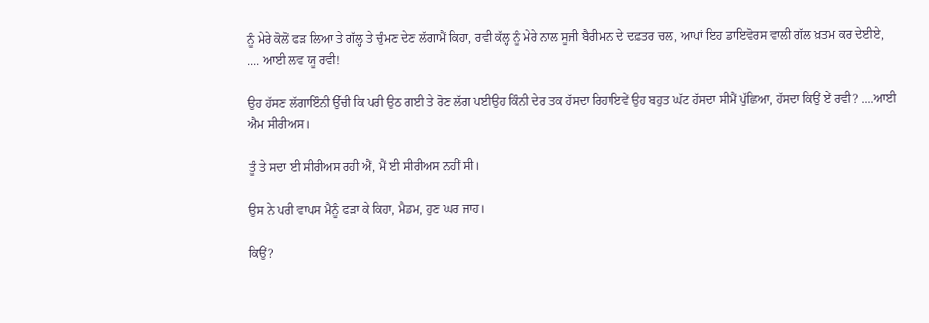ਨੂੰ ਮੇਰੇ ਕੋਲੋਂ ਫੜ ਲਿਆ ਤੇ ਗੱਲ੍ਹ ਤੇ ਚੁੰਮਣ ਦੇਣ ਲੱਗਾਮੈਂ ਕਿਹਾ, ਰਵੀ ਕੱਲ੍ਹ ਨੂੰ ਮੇਰੇ ਨਾਲ ਸੂਜੀ ਬੈਰੀਮਨ ਦੇ ਦਫ਼ਤਰ ਚਲ, ਆਪਾਂ ਇਹ ਡਾਇਵੋਰਸ ਵਾਲੀ ਗੱਲ ਖ਼ਤਮ ਕਰ ਦੇਈਏ, .... ਆਈ ਲਵ ਯੂ ਰਵੀ!

ਉਹ ਹੱਸਣ ਲੱਗਾਇੰਨੀ ਉੱਚੀ ਕਿ ਪਰੀ ਉਠ ਗਈ ਤੇ ਰੋਣ ਲੱਗ ਪਈਉਹ ਕਿੰਨੀ ਦੇਰ ਤਕ ਹੱਸਦਾ ਰਿਹਾਇਵੇਂ ਉਹ ਬਹੁਤ ਘੱਟ ਹੱਸਦਾ ਸੀਮੈਂ ਪੁੱਛਿਆ, ਹੱਸਦਾ ਕਿਉਂ ਏਂ ਰਵੀ? ....ਆਈ ਐਮ ਸੀਰੀਅਸ।

ਤੂੰ ਤੇ ਸਦਾ ਈ ਸੀਰੀਅਸ ਰਹੀ ਐਂ, ਮੈਂ ਈ ਸੀਰੀਅਸ ਨਹੀਂ ਸੀ।

ਉਸ ਨੇ ਪਰੀ ਵਾਪਸ ਮੈਨੂੰ ਫੜਾ ਕੇ ਕਿਹਾ, ਮੈਡਮ, ਹੁਣ ਘਰ ਜਾਹ।

ਕਿਉਂ?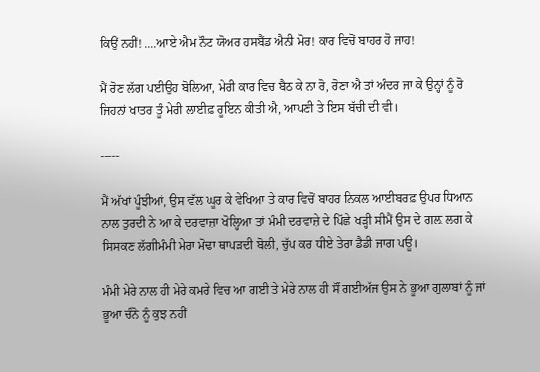ਕਿਉਂ ਨਹੀਂ! ....ਆਏ ਐਮ ਨੌਟ ਯੋਅਰ ਹਸਬੈਂਡ ਐਨੀ ਮੋਰ! ਕਾਰ ਵਿਚੋਂ ਬਾਹਰ ਹੋ ਜਾਹ!

ਮੈਂ ਰੋਣ ਲੱਗ ਪਈਉਹ ਬੋਲਿਆ, ਮੇਰੀ ਕਾਰ ਵਿਚ ਬੈਠ ਕੇ ਨਾ ਰੋ, ਰੋਣਾ ਐ ਤਾਂ ਅੰਦਰ ਜਾ ਕੇ ਉਨ੍ਹਾਂ ਨੂੰ ਰੋ ਜਿਹਨਾਂ ਖਾਤਰ ਤੂੰ ਮੇਰੀ ਲਾਈਫ਼ ਰੂਇਨ ਕੀਤੀ ਐ, ਆਪਣੀ ਤੇ ਇਸ ਬੱਚੀ ਦੀ ਵੀ।

-----

ਮੈਂ ਅੱਖਾਂ ਪੂੰਝੀਆਂ, ਉਸ ਵੱਲ ਘੂਰ ਕੇ ਵੇਖਿਆ ਤੇ ਕਾਰ ਵਿਚੋਂ ਬਾਹਰ ਨਿਕਲ ਆਈਬਰਫ਼ ਉਪਰ ਧਿਆਨ ਨਾਲ ਤੁਰਦੀ ਨੇ ਆ ਕੇ ਦਰਵਾਜ਼ਾ ਖੋਲ੍ਹਿਆ ਤਾਂ ਮੰਮੀ ਦਰਵਾਜ਼ੇ ਦੇ ਪਿੱਛੇ ਖੜ੍ਹੀ ਸੀਮੈਂ ਉਸ ਦੇ ਗਲ਼ ਲਗ ਕੇ ਸਿਸਕਣ ਲੱਗੀਮੰਮੀ ਮੇਰਾ ਮੋਢਾ ਥਾਪੜਦੀ ਬੋਲੀ, ਚੁੱਪ ਕਰ ਧੀਏ ਤੇਰਾ ਡੈਡੀ ਜਾਗ ਪਊ।

ਮੰਮੀ ਮੇਰੇ ਨਾਲ ਹੀ ਮੇਰੇ ਕਮਰੇ ਵਿਚ ਆ ਗਈ ਤੇ ਮੇਰੇ ਨਾਲ ਹੀ ਸੌਂ ਗਈਅੱਜ ਉਸ ਨੇ ਭੂਆ ਗੁਲਾਬਾਂ ਨੂੰ ਜਾਂ ਭੂਆ ਚੰਨੋ ਨੂੰ ਕੁਝ ਨਹੀਂ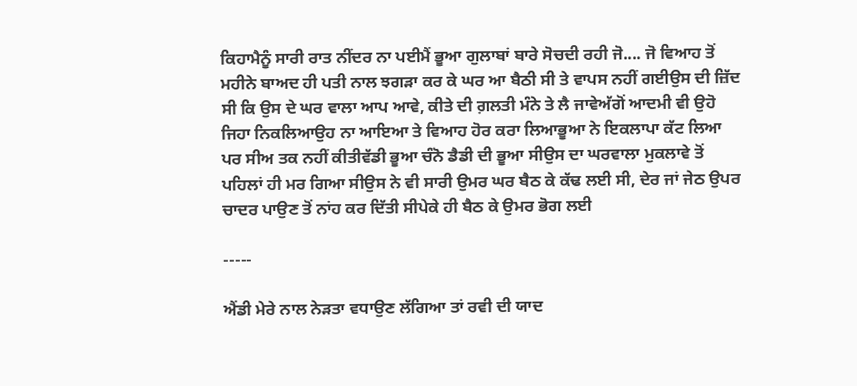ਕਿਹਾਮੈਨੂੰ ਸਾਰੀ ਰਾਤ ਨੀਂਦਰ ਨਾ ਪਈਮੈਂ ਭੂਆ ਗੁਲਾਬਾਂ ਬਾਰੇ ਸੋਚਦੀ ਰਹੀ ਜੋ.... ਜੋ ਵਿਆਹ ਤੋਂ ਮਹੀਨੇ ਬਾਅਦ ਹੀ ਪਤੀ ਨਾਲ ਝਗੜਾ ਕਰ ਕੇ ਘਰ ਆ ਬੈਠੀ ਸੀ ਤੇ ਵਾਪਸ ਨਹੀਂ ਗਈਉਸ ਦੀ ਜ਼ਿੱਦ ਸੀ ਕਿ ਉਸ ਦੇ ਘਰ ਵਾਲਾ ਆਪ ਆਵੇ, ਕੀਤੇ ਦੀ ਗ਼ਲਤੀ ਮੰਨੇ ਤੇ ਲੈ ਜਾਵੇਅੱਗੋਂ ਆਦਮੀ ਵੀ ਉਹੋ ਜਿਹਾ ਨਿਕਲਿਆਉਹ ਨਾ ਆਇਆ ਤੇ ਵਿਆਹ ਹੋਰ ਕਰਾ ਲਿਆਭੂਆ ਨੇ ਇਕਲਾਪਾ ਕੱਟ ਲਿਆ ਪਰ ਸੀਅ ਤਕ ਨਹੀਂ ਕੀਤੀਵੱਡੀ ਭੂਆ ਚੰਨੋ ਡੈਡੀ ਦੀ ਭੂਆ ਸੀਉਸ ਦਾ ਘਰਵਾਲਾ ਮੁਕਲਾਵੇ ਤੋਂ ਪਹਿਲਾਂ ਹੀ ਮਰ ਗਿਆ ਸੀਉਸ ਨੇ ਵੀ ਸਾਰੀ ਉਮਰ ਘਰ ਬੈਠ ਕੇ ਕੱਢ ਲਈ ਸੀ, ਦੇਰ ਜਾਂ ਜੇਠ ਉਪਰ ਚਾਦਰ ਪਾਉਣ ਤੋਂ ਨਾਂਹ ਕਰ ਦਿੱਤੀ ਸੀਪੇਕੇ ਹੀ ਬੈਠ ਕੇ ਉਮਰ ਭੋਗ ਲਈ

-----

ਐਂਡੀ ਮੇਰੇ ਨਾਲ ਨੇੜਤਾ ਵਧਾਉਣ ਲੱਗਿਆ ਤਾਂ ਰਵੀ ਦੀ ਯਾਦ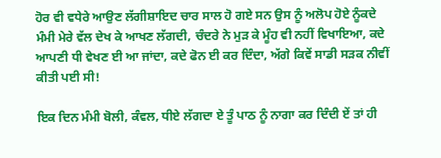ਹੋਰ ਵੀ ਵਧੇਰੇ ਆਉਣ ਲੱਗੀਸ਼ਾਇਦ ਚਾਰ ਸਾਲ ਹੋ ਗਏ ਸਨ ਉਸ ਨੂੰ ਅਲੋਪ ਹੋਏ ਨੂੰਕਦੇ ਮੰਮੀ ਮੇਰੇ ਵੱਲ ਦੇਖ ਕੇ ਆਖਣ ਲੱਗਦੀ, ਚੰਦਰੇ ਨੇ ਮੁੜ ਕੇ ਮੂੰਹ ਵੀ ਨਹੀਂ ਵਿਖਾਇਆ, ਕਦੇ ਆਪਣੀ ਧੀ ਵੇਖਣ ਈ ਆ ਜਾਂਦਾ, ਕਦੇ ਫੋਨ ਈ ਕਰ ਦਿੰਦਾ, ਅੱਗੇ ਕਿਵੇਂ ਸਾਡੀ ਸੜਕ ਨੀਵੀਂ ਕੀਤੀ ਪਈ ਸੀ!

ਇਕ ਦਿਨ ਮੰਮੀ ਬੋਲੀ, ਕੰਵਲ, ਧੀਏ ਲੱਗਦਾ ਏ ਤੂੰ ਪਾਠ ਨੂੰ ਨਾਗਾ ਕਰ ਦਿੰਦੀ ਏਂ ਤਾਂ ਹੀ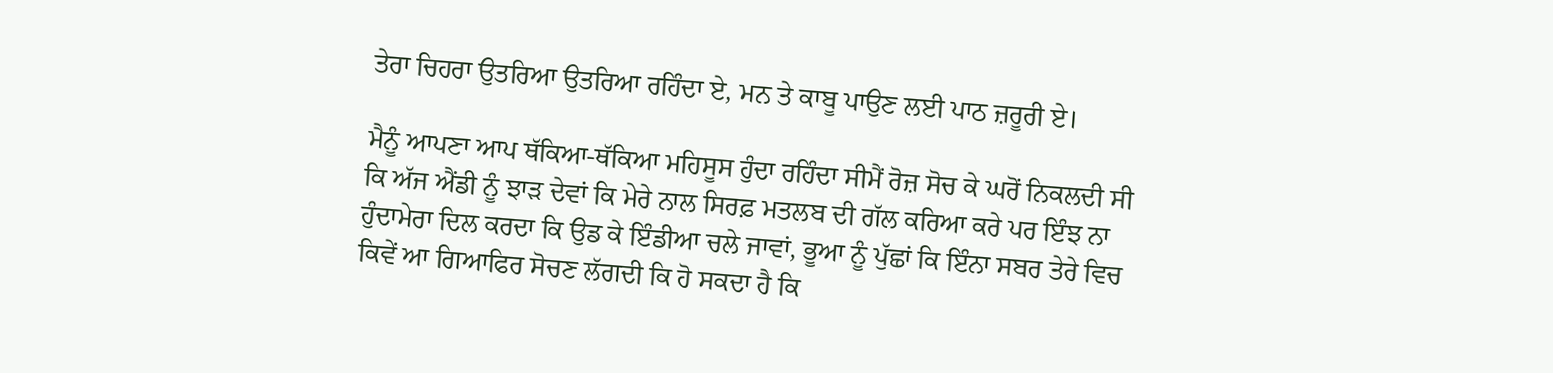ਤੇਰਾ ਚਿਹਰਾ ਉਤਰਿਆ ਉਤਰਿਆ ਰਹਿੰਦਾ ਏ, ਮਨ ਤੇ ਕਾਬੂ ਪਾਉਣ ਲਈ ਪਾਠ ਜ਼ਰੂਰੀ ਏ।

ਮੈਨੂੰ ਆਪਣਾ ਆਪ ਥੱਕਿਆ-ਥੱਕਿਆ ਮਹਿਸੂਸ ਹੁੰਦਾ ਰਹਿੰਦਾ ਸੀਮੈਂ ਰੋਜ਼ ਸੋਚ ਕੇ ਘਰੋਂ ਨਿਕਲਦੀ ਸੀ ਕਿ ਅੱਜ ਐਂਡੀ ਨੂੰ ਝਾੜ ਦੇਵਾਂ ਕਿ ਮੇਰੇ ਨਾਲ ਸਿਰਫ਼ ਮਤਲਬ ਦੀ ਗੱਲ ਕਰਿਆ ਕਰੇ ਪਰ ਇੰਝ ਨਾ ਹੁੰਦਾਮੇਰਾ ਦਿਲ ਕਰਦਾ ਕਿ ਉਡ ਕੇ ਇੰਡੀਆ ਚਲੇ ਜਾਵਾਂ, ਭੂਆ ਨੂੰ ਪੁੱਛਾਂ ਕਿ ਇੰਨਾ ਸਬਰ ਤੇਰੇ ਵਿਚ ਕਿਵੇਂ ਆ ਗਿਆਫਿਰ ਸੋਚਣ ਲੱਗਦੀ ਕਿ ਹੋ ਸਕਦਾ ਹੈ ਕਿ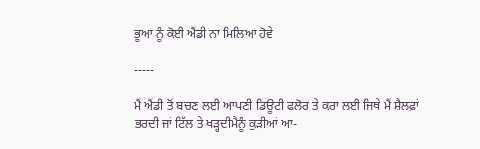ਭੂਆ ਨੂੰ ਕੋਈ ਐਂਡੀ ਨਾ ਮਿਲਿਆ ਹੋਵੇ

-----

ਮੈਂ ਐਂਡੀ ਤੋਂ ਬਚਣ ਲਈ ਆਪਣੀ ਡਿਊਟੀ ਫਲੋਰ ਤੇ ਕਰਾ ਲਈ ਜਿਥੇ ਮੈਂ ਸ਼ੈਲਫ਼ਾਂ ਭਰਦੀ ਜਾਂ ਟਿੱਲ ਤੇ ਖੜ੍ਹਦੀਮੈਨੂੰ ਕੁੜੀਆਂ ਆ-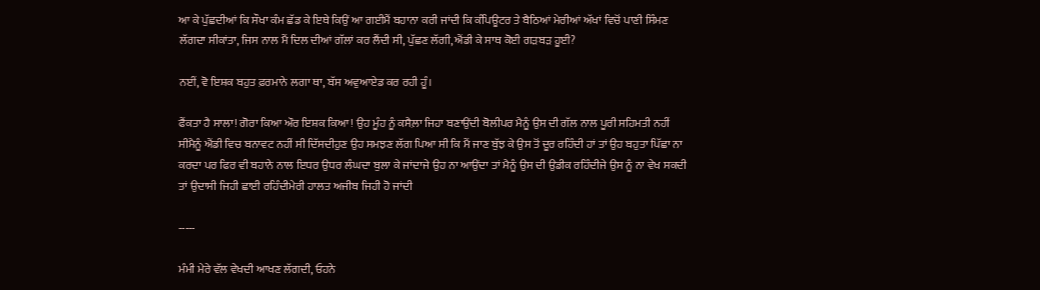ਆ ਕੇ ਪੁੱਛਦੀਆਂ ਕਿ ਸੌਖਾ ਕੰਮ ਛੱਡ ਕੇ ਇਥੇ ਕਿਉਂ ਆ ਗਈਮੈਂ ਬਹਾਨਾ ਕਰੀ ਜਾਂਦੀ ਕਿ ਕੰਪਿਊਟਰ ਤੇ ਬੈਠਿਆਂ ਮੇਰੀਆਂ ਅੱਖਾਂ ਵਿਚੋਂ ਪਾਣੀ ਸਿੰਮਣ ਲੱਗਦਾ ਸੀਕਾਂਤਾ, ਜਿਸ ਨਾਲ ਮੈਂ ਦਿਲ ਦੀਆਂ ਗੱਲਾਂ ਕਰ ਲੈਂਦੀ ਸੀ, ਪੁੱਛਣ ਲੱਗੀ, ਐਂਡੀ ਕੇ ਸਾਥ ਕੋਈ ਗੜਬੜ ਹੂਈ?

ਨਈਂ, ਵੋ ਇਸ਼ਕ ਬਹੁਤ ਫ਼ਰਮਾਨੇ ਲਗਾ ਥਾ, ਬੱਸ ਅਵੁਆਏਡ ਕਰ ਰਹੀ ਹੂੰ।

ਫੈਂਕਤਾ ਹੈ ਸਾਲਾ! ਗੋਰਾ ਕਿਆ ਔਰ ਇਸ਼ਕ ਕਿਆ! ਉਹ ਮੂੰਹ ਨੂੰ ਕਸੈਲ਼ਾ ਜਿਹਾ ਬਣਾਉਂਦੀ ਬੋਲੀਪਰ ਮੈਨੂੰ ਉਸ ਦੀ ਗੱਲ ਨਾਲ ਪੂਰੀ ਸਹਿਮਤੀ ਨਹੀਂ ਸੀਮੈਨੂੰ ਐਂਡੀ ਵਿਚ ਬਨਾਵਟ ਨਹੀਂ ਸੀ ਦਿੱਸਦੀਹੁਣ ਉਹ ਸਮਝਣ ਲੱਗ ਪਿਆ ਸੀ ਕਿ ਮੈਂ ਜਾਣ ਬੁੱਝ ਕੇ ਉਸ ਤੋਂ ਦੂਰ ਰਹਿੰਦੀ ਹਾਂ ਤਾਂ ਉਹ ਬਹੁਤਾ ਪਿੱਛਾ ਨਾ ਕਰਦਾ ਪਰ ਫਿਰ ਵੀ ਬਹਾਨੇ ਨਾਲ ਇਧਰ ਉਧਰ ਲੰਘਦਾ ਬੁਲਾ ਕੇ ਜਾਂਦਾਜੇ ਉਹ ਨਾ ਆਉਂਦਾ ਤਾਂ ਮੈਨੂੰ ਉਸ ਦੀ ਉਡੀਕ ਰਹਿੰਦੀਜੇ ਉਸ ਨੂੰ ਨਾ ਵੇਖ ਸਕਦੀ ਤਾਂ ਉਦਾਸੀ ਜਿਹੀ ਛਾਈ ਰਹਿੰਦੀਮੇਰੀ ਹਾਲਤ ਅਜੀਬ ਜਿਹੀ ਹੋ ਜਾਂਦੀ

-----

ਮੰਮੀ ਮੇਰੇ ਵੱਲ ਵੇਖਦੀ ਆਖਣ ਲੱਗਦੀ, ਓਹਨੇ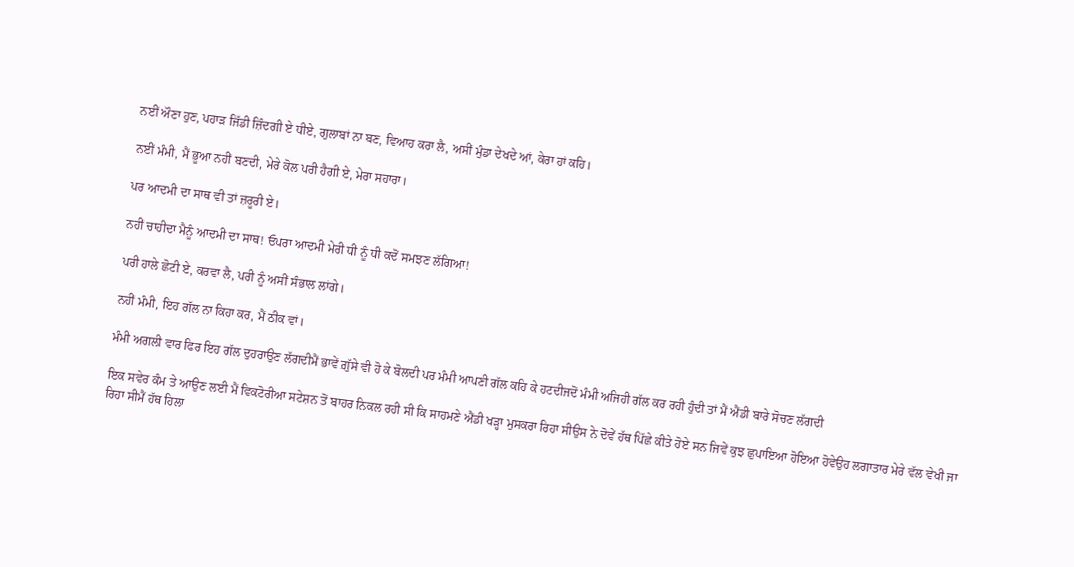ਨਈਂ ਔਣਾ ਹੁਣ, ਪਹਾੜ ਜਿੱਡੀ ਜ਼ਿੰਦਗੀ ਏ ਧੀਏ, ਗੁਲਾਬਾਂ ਨਾ ਬਣ, ਵਿਆਹ ਕਰਾ ਲੈ, ਅਸੀਂ ਮੁੰਡਾ ਦੇਖਦੇ ਆਂ, ਕੇਰਾ ਹਾਂ ਕਹਿ।

ਨਈਂ ਮੰਮੀ, ਮੈਂ ਭੂਆ ਨਹੀਂ ਬਣਦੀ, ਮੇਰੇ ਕੋਲ ਪਰੀ ਹੈਗੀ ਏ, ਮੇਰਾ ਸਹਾਰਾ।

ਪਰ ਆਦਮੀ ਦਾ ਸਾਥ ਵੀ ਤਾਂ ਜ਼ਰੂਰੀ ਏ।

ਨਹੀਂ ਚਾਹੀਦਾ ਮੈਨੂੰ ਆਦਮੀ ਦਾ ਸਾਥ! ਓਪਰਾ ਆਦਮੀ ਮੇਰੀ ਧੀ ਨੂੰ ਧੀ ਕਦੋਂ ਸਮਝਣ ਲੱਗਿਆ!

ਪਰੀ ਹਾਲੇ ਛੋਟੀ ਏ, ਕਰਵਾ ਲੈ, ਪਰੀ ਨੂੰ ਅਸੀਂ ਸੰਭਾਲ ਲਾਂਗੇ।

ਨਹੀਂ ਮੰਮੀ, ਇਹ ਗੱਲ ਨਾ ਕਿਹਾ ਕਰ, ਮੈਂ ਠੀਕ ਵਾਂ।

ਮੰਮੀ ਅਗਲੀ ਵਾਰ ਫਿਰ ਇਹ ਗੱਲ ਦੁਹਰਾਉਣ ਲੱਗਦੀਮੈਂ ਭਾਵੇਂ ਗ਼ੁੱਸੇ ਵੀ ਹੋ ਕੇ ਬੋਲਦੀ ਪਰ ਮੰਮੀ ਆਪਣੀ ਗੱਲ ਕਹਿ ਕੇ ਹਟਦੀਜਦੋਂ ਮੰਮੀ ਅਜਿਹੀ ਗੱਲ ਕਰ ਰਹੀ ਹੁੰਦੀ ਤਾਂ ਮੈਂ ਐਂਡੀ ਬਾਰੇ ਸੋਚਣ ਲੱਗਦੀ

ਇਕ ਸਵੇਰ ਕੰਮ ਤੇ ਆਉਣ ਲਈ ਮੈਂ ਵਿਕਟੋਰੀਆ ਸਟੇਸ਼ਨ ਤੋਂ ਬਾਹਰ ਨਿਕਲ ਰਹੀ ਸੀ ਕਿ ਸਾਹਮਣੇ ਐਂਡੀ ਖੜ੍ਹਾ ਮੁਸਕਰਾ ਰਿਹਾ ਸੀਉਸ ਨੇ ਦੋਵੇਂ ਹੱਥ ਪਿੱਛੇ ਕੀਤੇ ਹੋਏ ਸਨ ਜਿਵੇਂ ਕੁਝ ਛੁਪਾਇਆ ਹੋਇਆ ਹੋਵੇਉਹ ਲਗਾਤਾਰ ਮੇਰੇ ਵੱਲ ਵੇਖੀ ਜਾ ਰਿਹਾ ਸੀਮੈਂ ਹੱਥ ਹਿਲਾ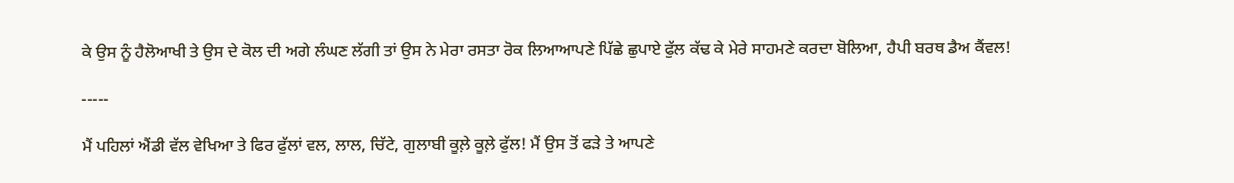ਕੇ ਉਸ ਨੂੰ ਹੈਲੋਆਖੀ ਤੇ ਉਸ ਦੇ ਕੋਲ ਦੀ ਅਗੇ ਲੰਘਣ ਲੱਗੀ ਤਾਂ ਉਸ ਨੇ ਮੇਰਾ ਰਸਤਾ ਰੋਕ ਲਿਆਆਪਣੇ ਪਿੱਛੇ ਛੁਪਾਏ ਫੁੱਲ ਕੱਢ ਕੇ ਮੇਰੇ ਸਾਹਮਣੇ ਕਰਦਾ ਬੋਲਿਆ, ਹੈਪੀ ਬਰਥ ਡੈਅ ਕੈਂਵਲ!

-----

ਮੈਂ ਪਹਿਲਾਂ ਐਂਡੀ ਵੱਲ ਵੇਖਿਆ ਤੇ ਫਿਰ ਫੁੱਲਾਂ ਵਲ, ਲਾਲ, ਚਿੱਟੇ, ਗੁਲਾਬੀ ਕੂਲ਼ੇ ਕੂਲ਼ੇ ਫੁੱਲ! ਮੈਂ ਉਸ ਤੋਂ ਫੜੇ ਤੇ ਆਪਣੇ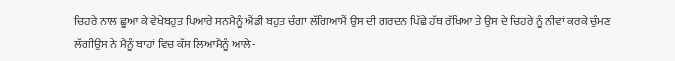ਚਿਹਰੇ ਨਾਲ ਛੂਆ ਕੇ ਵੇਖੇਬਹੁਤ ਪਿਆਰੇ ਸਨਮੈਨੂੰ ਐਂਡੀ ਬਹੁਤ ਚੰਗਾ ਲੱਗਿਆਮੈਂ ਉਸ ਦੀ ਗਰਦਨ ਪਿੱਛੇ ਹੱਥ ਰੱਖਿਆ ਤੇ ਉਸ ਦੇ ਚਿਹਰੇ ਨੂੰ ਨੀਵਾਂ ਕਰਕੇ ਚੁੰਮਣ ਲੱਗੀਉਸ ਨੇ ਮੈਨੂੰ ਬਾਹਾਂ ਵਿਚ ਕੱਸ ਲਿਆਮੈਨੂੰ ਆਲੇ-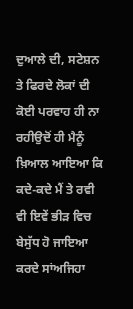ਦੁਆਲੇ ਦੀ, ਸਟੇਸ਼ਨ ਤੇ ਫਿਰਦੇ ਲੋਕਾਂ ਦੀ ਕੋਈ ਪਰਵਾਹ ਹੀ ਨਾ ਰਹੀਉਦੋਂ ਹੀ ਮੈਨੂੰ ਖ਼ਿਆਲ ਆਇਆ ਕਿ ਕਦੇ-ਕਦੇ ਮੈਂ ਤੇ ਰਵੀ ਵੀ ਇਵੇਂ ਭੀੜ ਵਿਚ ਬੇਸੁੱਧ ਹੋ ਜਾਇਆ ਕਰਦੇ ਸਾਂਅਜਿਹਾ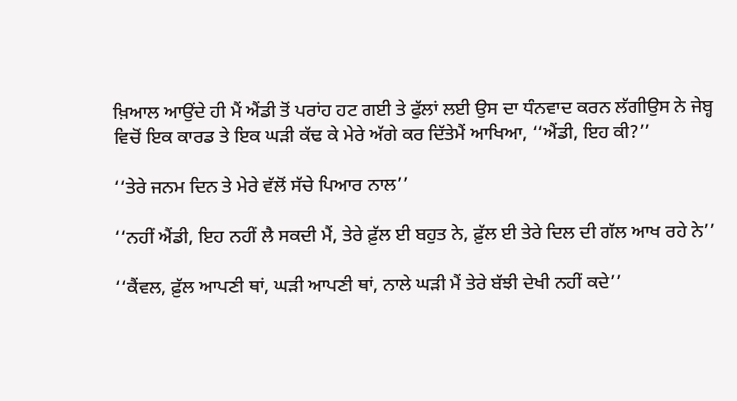ਖ਼ਿਆਲ ਆਉਂਦੇ ਹੀ ਮੈਂ ਐਂਡੀ ਤੋਂ ਪਰਾਂਹ ਹਟ ਗਈ ਤੇ ਫੁੱਲਾਂ ਲਈ ਉਸ ਦਾ ਧੰਨਵਾਦ ਕਰਨ ਲੱਗੀਉਸ ਨੇ ਜੇਬ੍ਹ ਵਿਚੋਂ ਇਕ ਕਾਰਡ ਤੇ ਇਕ ਘੜੀ ਕੱਢ ਕੇ ਮੇਰੇ ਅੱਗੇ ਕਰ ਦਿੱਤੇਮੈਂ ਆਖਿਆ, ‘‘ਐਂਡੀ, ਇਹ ਕੀ?’’

‘‘ਤੇਰੇ ਜਨਮ ਦਿਨ ਤੇ ਮੇਰੇ ਵੱਲੋਂ ਸੱਚੇ ਪਿਆਰ ਨਾਲ’’

‘‘ਨਹੀਂ ਐਂਡੀ, ਇਹ ਨਹੀਂ ਲੈ ਸਕਦੀ ਮੈਂ, ਤੇਰੇ ਫ਼ੁੱਲ ਈ ਬਹੁਤ ਨੇ, ਫ਼ੁੱਲ ਈ ਤੇਰੇ ਦਿਲ ਦੀ ਗੱਲ ਆਖ ਰਹੇ ਨੇ’’

‘‘ਕੈਂਵਲ, ਫ਼ੁੱਲ ਆਪਣੀ ਥਾਂ, ਘੜੀ ਆਪਣੀ ਥਾਂ, ਨਾਲੇ ਘੜੀ ਮੈਂ ਤੇਰੇ ਬੱਝੀ ਦੇਖੀ ਨਹੀਂ ਕਦੇ’’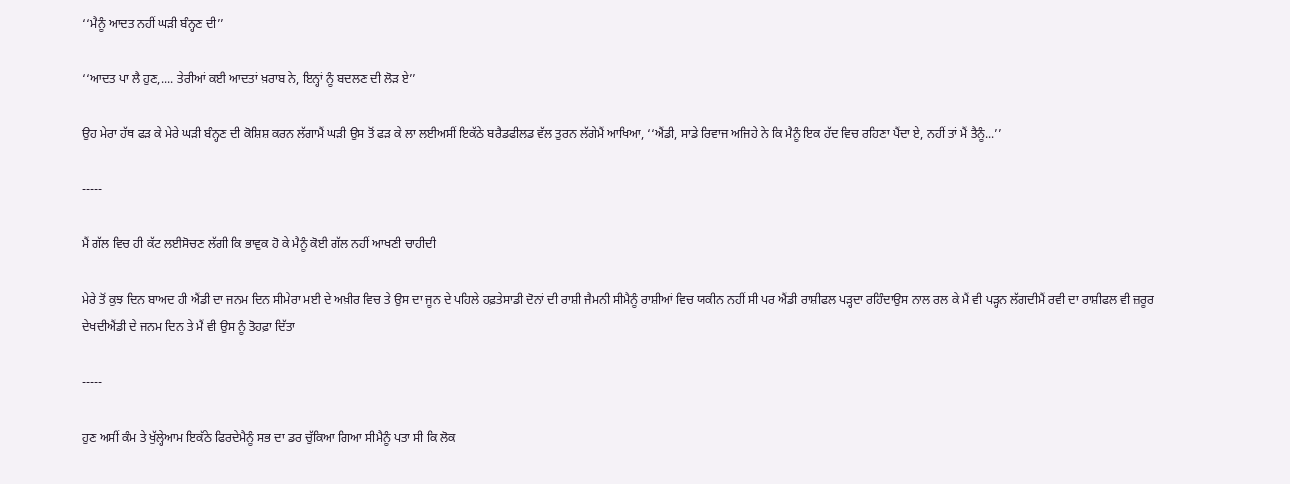‘‘ਮੈਨੂੰ ਆਦਤ ਨਹੀਂ ਘੜੀ ਬੰਨ੍ਹਣ ਦੀ’’

‘‘ਆਦਤ ਪਾ ਲੈ ਹੁਣ,.... ਤੇਰੀਆਂ ਕਈ ਆਦਤਾਂ ਖ਼ਰਾਬ ਨੇ, ਇਨ੍ਹਾਂ ਨੂੰ ਬਦਲਣ ਦੀ ਲੋੜ ਏ’’

ਉਹ ਮੇਰਾ ਹੱਥ ਫੜ ਕੇ ਮੇਰੇ ਘੜੀ ਬੰਨ੍ਹਣ ਦੀ ਕੋਸ਼ਿਸ਼ ਕਰਨ ਲੱਗਾਮੈਂ ਘੜੀ ਉਸ ਤੋਂ ਫੜ ਕੇ ਲਾ ਲਈਅਸੀਂ ਇਕੱਠੇ ਬਰੈਡਫੀਲਡ ਵੱਲ ਤੁਰਨ ਲੱਗੇਮੈਂ ਆਖਿਆ, ‘‘ਐਂਡੀ, ਸਾਡੇ ਰਿਵਾਜ ਅਜਿਹੇ ਨੇ ਕਿ ਮੈਨੂੰ ਇਕ ਹੱਦ ਵਿਚ ਰਹਿਣਾ ਪੈਂਦਾ ਏ, ਨਹੀਂ ਤਾਂ ਮੈਂ ਤੈਨੂੰ...’’

-----

ਮੈਂ ਗੱਲ ਵਿਚ ਹੀ ਕੱਟ ਲਈਸੋਚਣ ਲੱਗੀ ਕਿ ਭਾਵੁਕ ਹੋ ਕੇ ਮੈਨੂੰ ਕੋਈ ਗੱਲ ਨਹੀਂ ਆਖਣੀ ਚਾਹੀਦੀ

ਮੇਰੇ ਤੋਂ ਕੁਝ ਦਿਨ ਬਾਅਦ ਹੀ ਐਂਡੀ ਦਾ ਜਨਮ ਦਿਨ ਸੀਮੇਰਾ ਮਈ ਦੇ ਅਖ਼ੀਰ ਵਿਚ ਤੇ ਉਸ ਦਾ ਜੂਨ ਦੇ ਪਹਿਲੇ ਹਫ਼ਤੇਸਾਡੀ ਦੋਨਾਂ ਦੀ ਰਾਸ਼ੀ ਜੈਮਨੀ ਸੀਮੈਨੂੰ ਰਾਸ਼ੀਆਂ ਵਿਚ ਯਕੀਨ ਨਹੀਂ ਸੀ ਪਰ ਐਂਡੀ ਰਾਸ਼ੀਫਲ ਪੜ੍ਹਦਾ ਰਹਿੰਦਾਉਸ ਨਾਲ ਰਲ ਕੇ ਮੈਂ ਵੀ ਪੜ੍ਹਨ ਲੱਗਦੀਮੈਂ ਰਵੀ ਦਾ ਰਾਸ਼ੀਫਲ ਵੀ ਜ਼ਰੂਰ ਦੇਖਦੀਐਂਡੀ ਦੇ ਜਨਮ ਦਿਨ ਤੇ ਮੈਂ ਵੀ ਉਸ ਨੂੰ ਤੋਹਫ਼ਾ ਦਿੱਤਾ

-----

ਹੁਣ ਅਸੀਂ ਕੰਮ ਤੇ ਖੁੱਲ੍ਹੇਆਮ ਇਕੱਠੇ ਫਿਰਦੇਮੈਨੂੰ ਸਭ ਦਾ ਡਰ ਚੁੱਕਿਆ ਗਿਆ ਸੀਮੈਨੂੰ ਪਤਾ ਸੀ ਕਿ ਲੋਕ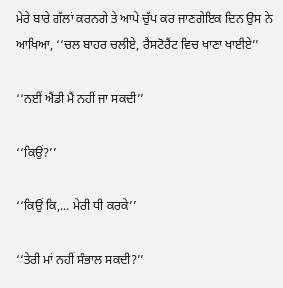ਮੇਰੇ ਬਾਰੇ ਗੱਲਾਂ ਕਰਨਗੇ ਤੇ ਆਪੇ ਚੁੱਪ ਕਰ ਜਾਣਗੇਇਕ ਦਿਨ ਉਸ ਨੇ ਆਖਿਆ, ‘‘ਚਲ ਬਾਹਰ ਚਲੀਏ, ਰੈਸਟੋਰੈਂਟ ਵਿਚ ਖਾਣਾ ਖਾਈਏ’’

‘‘ਨਈਂ ਐਂਡੀ ਮੈਂ ਨਹੀਂ ਜਾ ਸਕਦੀ’’

‘‘ਕਿਉਂ?’’

‘‘ਕਿਉਂ ਕਿ,... ਮੇਰੀ ਧੀ ਕਰਕੇ’’

‘‘ਤੇਰੀ ਮਾਂ ਨਹੀਂ ਸੰਭਾਲ ਸਕਦੀ?’’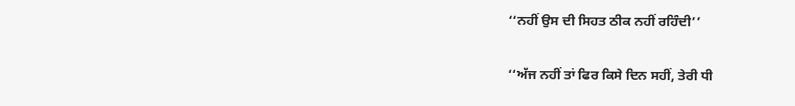‘‘ਨਹੀਂ ਉਸ ਦੀ ਸਿਹਤ ਠੀਕ ਨਹੀਂ ਰਹਿੰਦੀ’’

‘‘ਅੱਜ ਨਹੀਂ ਤਾਂ ਫਿਰ ਕਿਸੇ ਦਿਨ ਸਹੀਂ, ਤੇਰੀ ਧੀ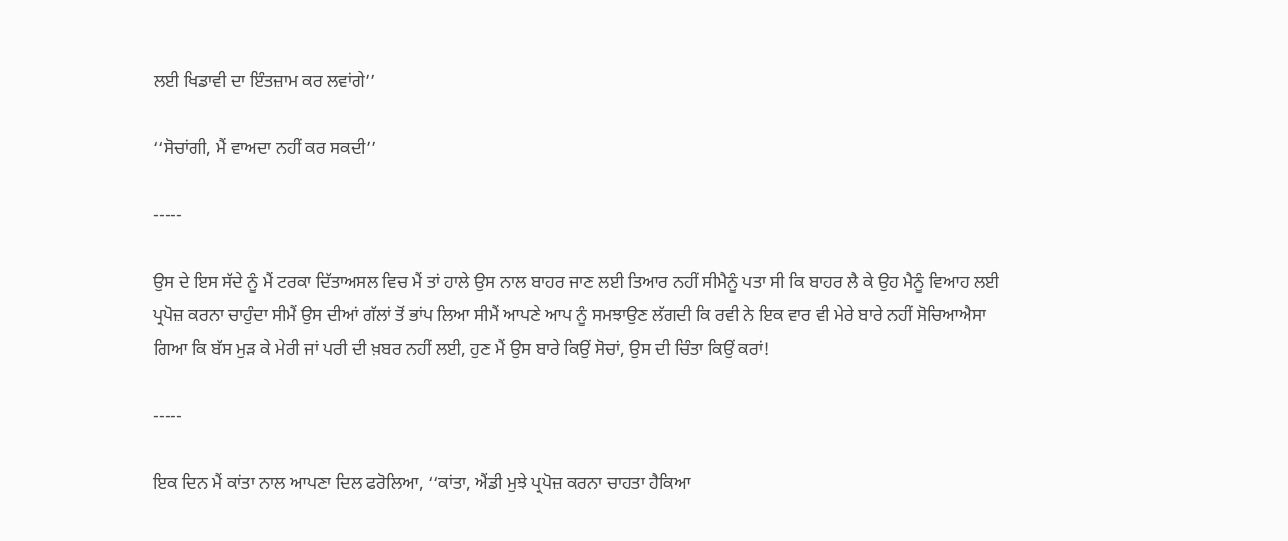ਲਈ ਖਿਡਾਵੀ ਦਾ ਇੰਤਜ਼ਾਮ ਕਰ ਲਵਾਂਗੇ’’

‘‘ਸੋਚਾਂਗੀ, ਮੈਂ ਵਾਅਦਾ ਨਹੀਂ ਕਰ ਸਕਦੀ’’

-----

ਉਸ ਦੇ ਇਸ ਸੱਦੇ ਨੂੰ ਮੈਂ ਟਰਕਾ ਦਿੱਤਾਅਸਲ ਵਿਚ ਮੈਂ ਤਾਂ ਹਾਲੇ ਉਸ ਨਾਲ ਬਾਹਰ ਜਾਣ ਲਈ ਤਿਆਰ ਨਹੀਂ ਸੀਮੈਨੂੰ ਪਤਾ ਸੀ ਕਿ ਬਾਹਰ ਲੈ ਕੇ ਉਹ ਮੈਨੂੰ ਵਿਆਹ ਲਈ ਪ੍ਰਪੋਜ਼ ਕਰਨਾ ਚਾਹੁੰਦਾ ਸੀਮੈਂ ਉਸ ਦੀਆਂ ਗੱਲਾਂ ਤੋਂ ਭਾਂਪ ਲਿਆ ਸੀਮੈਂ ਆਪਣੇ ਆਪ ਨੂੰ ਸਮਝਾਉਣ ਲੱਗਦੀ ਕਿ ਰਵੀ ਨੇ ਇਕ ਵਾਰ ਵੀ ਮੇਰੇ ਬਾਰੇ ਨਹੀਂ ਸੋਚਿਆਐਸਾ ਗਿਆ ਕਿ ਬੱਸ ਮੁੜ ਕੇ ਮੇਰੀ ਜਾਂ ਪਰੀ ਦੀ ਖ਼ਬਰ ਨਹੀਂ ਲਈ, ਹੁਣ ਮੈਂ ਉਸ ਬਾਰੇ ਕਿਉਂ ਸੋਚਾਂ, ਉਸ ਦੀ ਚਿੰਤਾ ਕਿਉਂ ਕਰਾਂ!

-----

ਇਕ ਦਿਨ ਮੈਂ ਕਾਂਤਾ ਨਾਲ ਆਪਣਾ ਦਿਲ ਫਰੋਲਿਆ, ‘‘ਕਾਂਤਾ, ਐਂਡੀ ਮੁਝੇ ਪ੍ਰਪੋਜ਼ ਕਰਨਾ ਚਾਹਤਾ ਹੈਕਿਆ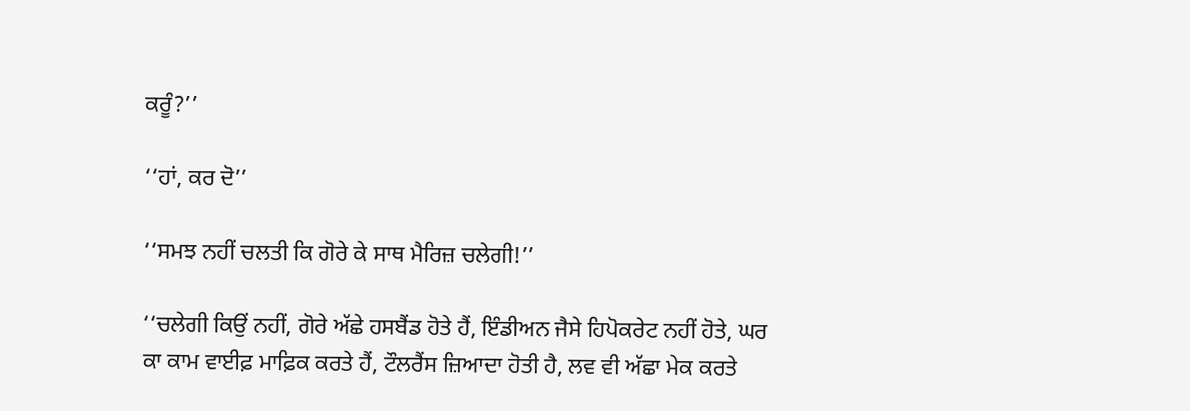ਕਰੂੰ?’’

‘‘ਹਾਂ, ਕਰ ਦੋ’’

‘‘ਸਮਝ ਨਹੀਂ ਚਲਤੀ ਕਿ ਗੋਰੇ ਕੇ ਸਾਥ ਮੈਰਿਜ਼ ਚਲੇਗੀ!’’

‘‘ਚਲੇਗੀ ਕਿਉਂ ਨਹੀਂ, ਗੋਰੇ ਅੱਛੇ ਹਸਬੈਂਡ ਹੋਤੇ ਹੈਂ, ਇੰਡੀਅਨ ਜੈਸੇ ਹਿਪੋਕਰੇਟ ਨਹੀਂ ਹੋਤੇ, ਘਰ ਕਾ ਕਾਮ ਵਾਈਫ਼ ਮਾਫ਼ਿਕ ਕਰਤੇ ਹੈਂ, ਟੌਲਰੈਂਸ ਜ਼ਿਆਦਾ ਹੋਤੀ ਹੈ, ਲਵ ਵੀ ਅੱਛਾ ਮੇਕ ਕਰਤੇ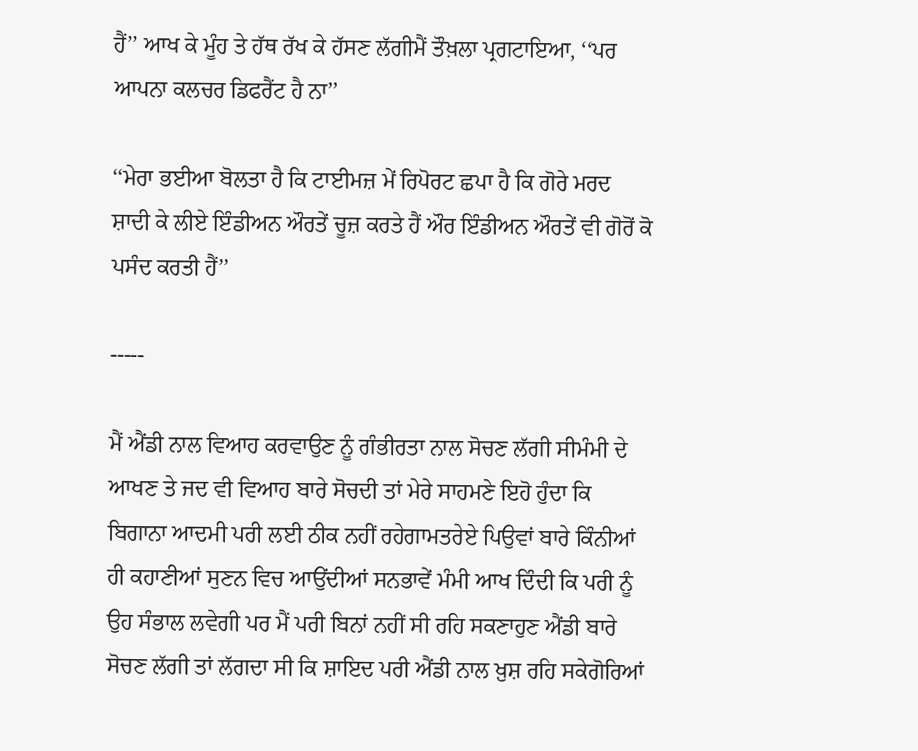ਹੈਂ’’ ਆਖ ਕੇ ਮੂੰਹ ਤੇ ਹੱਥ ਰੱਖ ਕੇ ਹੱਸਣ ਲੱਗੀਮੈਂ ਤੌਖ਼ਲਾ ਪ੍ਰਗਟਾਇਆ, ‘‘ਪਰ ਆਪਨਾ ਕਲਚਰ ਡਿਫਰੈਂਟ ਹੈ ਨਾ’’

‘‘ਮੇਰਾ ਭਈਆ ਬੋਲਤਾ ਹੈ ਕਿ ਟਾਈਮਜ਼ ਮੇਂ ਰਿਪੋਰਟ ਛਪਾ ਹੈ ਕਿ ਗੋਰੇ ਮਰਦ ਸ਼ਾਦੀ ਕੇ ਲੀਏ ਇੰਡੀਅਨ ਔਰਤੇਂ ਚੂਜ਼ ਕਰਤੇ ਹੈਂ ਔਰ ਇੰਡੀਅਨ ਔਰਤੇਂ ਵੀ ਗੋਰੋਂ ਕੋ ਪਸੰਦ ਕਰਤੀ ਹੈਂ’’

-----

ਮੈਂ ਐਂਡੀ ਨਾਲ ਵਿਆਹ ਕਰਵਾਉਣ ਨੂੰ ਗੰਭੀਰਤਾ ਨਾਲ ਸੋਚਣ ਲੱਗੀ ਸੀਮੰਮੀ ਦੇ ਆਖਣ ਤੇ ਜਦ ਵੀ ਵਿਆਹ ਬਾਰੇ ਸੋਚਦੀ ਤਾਂ ਮੇਰੇ ਸਾਹਮਣੇ ਇਹੋ ਹੁੰਦਾ ਕਿ ਬਿਗਾਨਾ ਆਦਮੀ ਪਰੀ ਲਈ ਠੀਕ ਨਹੀਂ ਰਹੇਗਾਮਤਰੇਏ ਪਿਉਵਾਂ ਬਾਰੇ ਕਿੰਨੀਆਂ ਹੀ ਕਹਾਣੀਆਂ ਸੁਣਨ ਵਿਚ ਆਉਂਦੀਆਂ ਸਨਭਾਵੇਂ ਮੰਮੀ ਆਖ ਦਿੰਦੀ ਕਿ ਪਰੀ ਨੂੰ ਉਹ ਸੰਭਾਲ ਲਵੇਗੀ ਪਰ ਮੈਂ ਪਰੀ ਬਿਨਾਂ ਨਹੀਂ ਸੀ ਰਹਿ ਸਕਣਾਹੁਣ ਐਂਡੀ ਬਾਰੇ ਸੋਚਣ ਲੱਗੀ ਤਾਂ ਲੱਗਦਾ ਸੀ ਕਿ ਸ਼ਾਇਦ ਪਰੀ ਐਂਡੀ ਨਾਲ ਖ਼ੁਸ਼ ਰਹਿ ਸਕੇਗੋਰਿਆਂ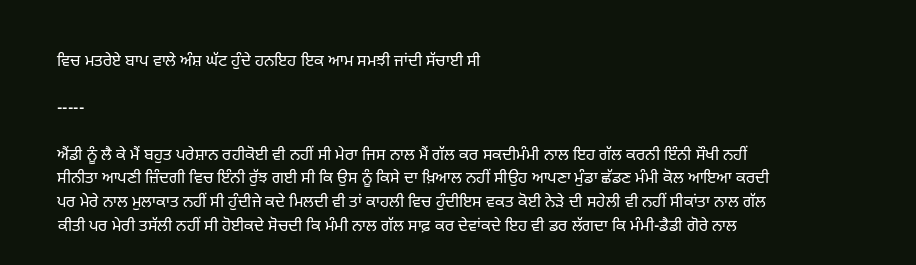ਵਿਚ ਮਤਰੇਏ ਬਾਪ ਵਾਲੇ ਅੰਸ਼ ਘੱਟ ਹੁੰਦੇ ਹਨਇਹ ਇਕ ਆਮ ਸਮਝੀ ਜਾਂਦੀ ਸੱਚਾਈ ਸੀ

-----

ਐਂਡੀ ਨੂੰ ਲੈ ਕੇ ਮੈਂ ਬਹੁਤ ਪਰੇਸ਼ਾਨ ਰਹੀਕੋਈ ਵੀ ਨਹੀਂ ਸੀ ਮੇਰਾ ਜਿਸ ਨਾਲ ਮੈਂ ਗੱਲ ਕਰ ਸਕਦੀਮੰਮੀ ਨਾਲ ਇਹ ਗੱਲ ਕਰਨੀ ਇੰਨੀ ਸੌਖੀ ਨਹੀਂ ਸੀਨੀਤਾ ਆਪਣੀ ਜ਼ਿੰਦਗੀ ਵਿਚ ਇੰਨੀ ਰੁੱਝ ਗਈ ਸੀ ਕਿ ਉਸ ਨੂੰ ਕਿਸੇ ਦਾ ਖ਼ਿਆਲ ਨਹੀਂ ਸੀਉਹ ਆਪਣਾ ਮੁੰਡਾ ਛੱਡਣ ਮੰਮੀ ਕੋਲ ਆਇਆ ਕਰਦੀ ਪਰ ਮੇਰੇ ਨਾਲ ਮੁਲਾਕਾਤ ਨਹੀਂ ਸੀ ਹੁੰਦੀਜੇ ਕਦੇ ਮਿਲਦੀ ਵੀ ਤਾਂ ਕਾਹਲੀ ਵਿਚ ਹੁੰਦੀਇਸ ਵਕਤ ਕੋਈ ਨੇੜੇ ਦੀ ਸਹੇਲੀ ਵੀ ਨਹੀਂ ਸੀਕਾਂਤਾ ਨਾਲ ਗੱਲ ਕੀਤੀ ਪਰ ਮੇਰੀ ਤਸੱਲੀ ਨਹੀਂ ਸੀ ਹੋਈਕਦੇ ਸੋਚਦੀ ਕਿ ਮੰਮੀ ਨਾਲ ਗੱਲ ਸਾਫ਼ ਕਰ ਦੇਵਾਂਕਦੇ ਇਹ ਵੀ ਡਰ ਲੱਗਦਾ ਕਿ ਮੰਮੀ-ਡੈਡੀ ਗੋਰੇ ਨਾਲ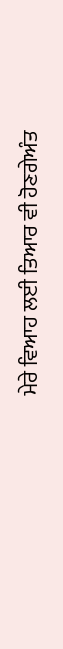ਮੇਰੇ ਵਿਆਹ ਲਈ ਤਿਆਰ ਵੀ ਹੋਣਗੇਅੰਤ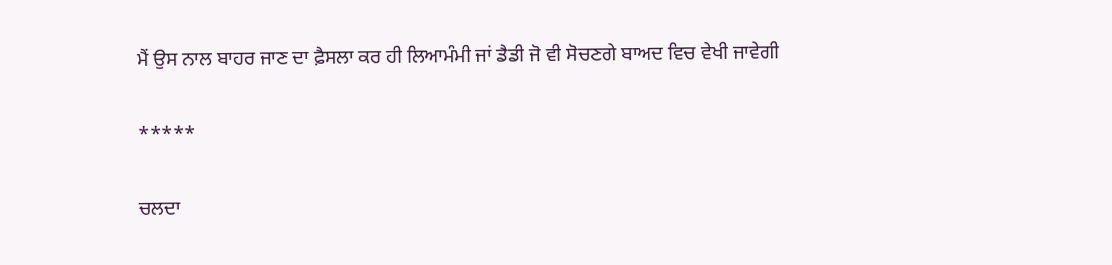ਮੈਂ ਉਸ ਨਾਲ ਬਾਹਰ ਜਾਣ ਦਾ ਫ਼ੈਸਲਾ ਕਰ ਹੀ ਲਿਆਮੰਮੀ ਜਾਂ ਡੈਡੀ ਜੋ ਵੀ ਸੋਚਣਗੇ ਬਾਅਦ ਵਿਚ ਵੇਖੀ ਜਾਵੇਗੀ

*****

ਚਲਦਾ